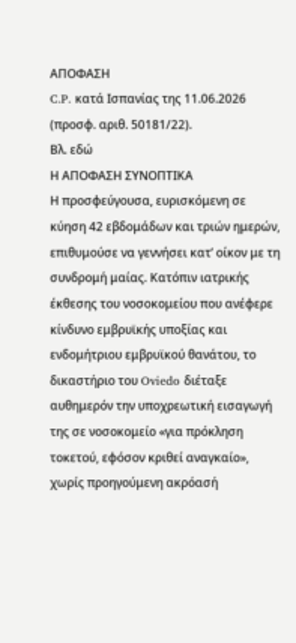ΑΠΟΦΑΣΗ
C.P. κατά Ισπανίας της 11.06.2026 (προσφ. αριθ. 50181/22).
Βλ. εδώ
Η ΑΠΟΦΑΣΗ ΣΥΝΟΠΤΙΚΑ
Η προσφεύγουσα, ευρισκόμενη σε κύηση 42 εβδομάδων και τριών ημερών, επιθυμούσε να γεννήσει κατ’ οίκον με τη συνδρομή μαίας. Κατόπιν ιατρικής έκθεσης του νοσοκομείου που ανέφερε κίνδυνο εμβρυϊκής υποξίας και ενδομήτριου εμβρυϊκού θανάτου, το δικαστήριο του Oviedo διέταξε αυθημερόν την υποχρεωτική εισαγωγή της σε νοσοκομείο «για πρόκληση τοκετού, εφόσον κριθεί αναγκαίο», χωρίς προηγούμενη ακρόασή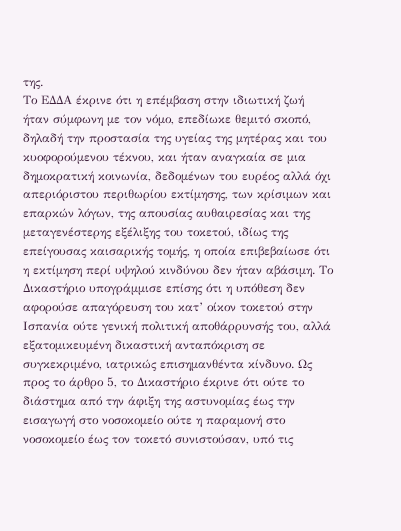της.
Το ΕΔΔΑ έκρινε ότι η επέμβαση στην ιδιωτική ζωή ήταν σύμφωνη με τον νόμο, επεδίωκε θεμιτό σκοπό, δηλαδή την προστασία της υγείας της μητέρας και του κυοφορούμενου τέκνου, και ήταν αναγκαία σε μια δημοκρατική κοινωνία, δεδομένων του ευρέος αλλά όχι απεριόριστου περιθωρίου εκτίμησης, των κρίσιμων και επαρκών λόγων, της απουσίας αυθαιρεσίας και της μεταγενέστερης εξέλιξης του τοκετού, ιδίως της επείγουσας καισαρικής τομής, η οποία επιβεβαίωσε ότι η εκτίμηση περί υψηλού κινδύνου δεν ήταν αβάσιμη. Το Δικαστήριο υπογράμμισε επίσης ότι η υπόθεση δεν αφορούσε απαγόρευση του κατ’ οίκον τοκετού στην Ισπανία ούτε γενική πολιτική αποθάρρυνσής του, αλλά εξατομικευμένη δικαστική ανταπόκριση σε συγκεκριμένο, ιατρικώς επισημανθέντα κίνδυνο. Ως προς το άρθρο 5, το Δικαστήριο έκρινε ότι ούτε το διάστημα από την άφιξη της αστυνομίας έως την εισαγωγή στο νοσοκομείο ούτε η παραμονή στο νοσοκομείο έως τον τοκετό συνιστούσαν, υπό τις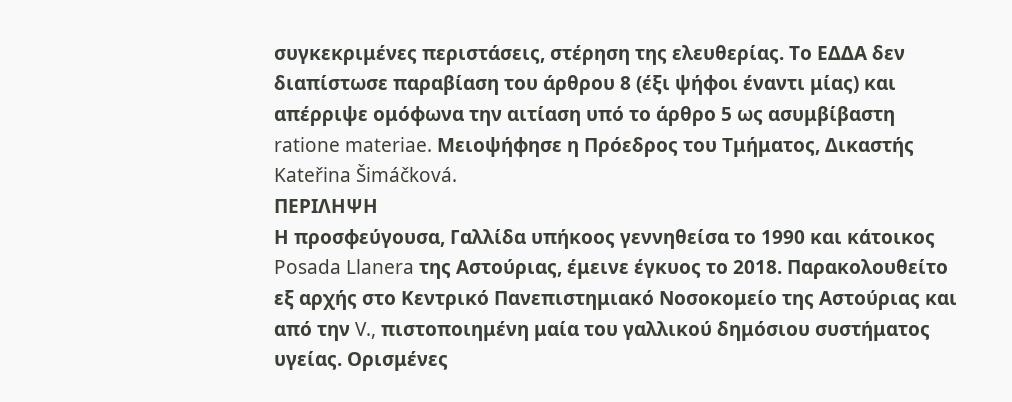συγκεκριμένες περιστάσεις, στέρηση της ελευθερίας. Το ΕΔΔΑ δεν διαπίστωσε παραβίαση του άρθρου 8 (έξι ψήφοι έναντι μίας) και απέρριψε ομόφωνα την αιτίαση υπό το άρθρο 5 ως ασυμβίβαστη ratione materiae. Μειοψήφησε η Πρόεδρος του Τμήματος, Δικαστής Kateřina Šimáčková.
ΠΕΡΙΛΗΨΗ
Η προσφεύγουσα, Γαλλίδα υπήκοος γεννηθείσα το 1990 και κάτοικος Posada Llanera της Αστούριας, έμεινε έγκυος το 2018. Παρακολουθείτο εξ αρχής στο Κεντρικό Πανεπιστημιακό Νοσοκομείο της Αστούριας και από την V., πιστοποιημένη μαία του γαλλικού δημόσιου συστήματος υγείας. Ορισμένες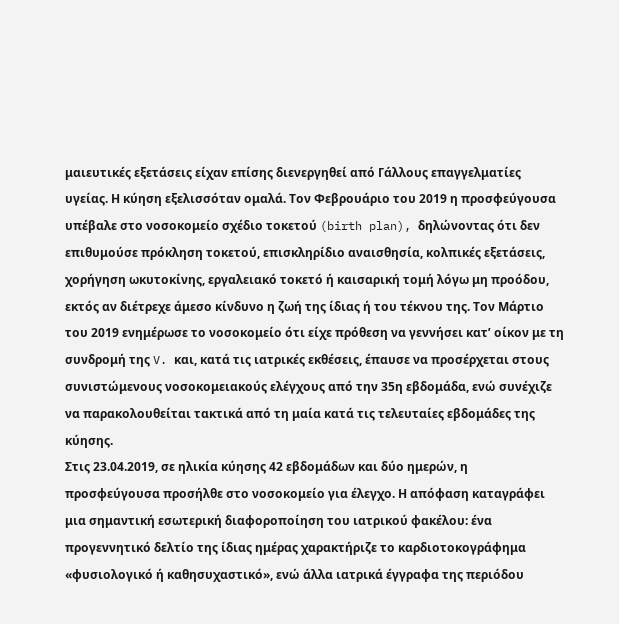μαιευτικές εξετάσεις είχαν επίσης διενεργηθεί από Γάλλους επαγγελματίες υγείας. Η κύηση εξελισσόταν ομαλά. Τον Φεβρουάριο του 2019 η προσφεύγουσα υπέβαλε στο νοσοκομείο σχέδιο τοκετού (birth plan), δηλώνοντας ότι δεν επιθυμούσε πρόκληση τοκετού, επισκληρίδιο αναισθησία, κολπικές εξετάσεις, χορήγηση ωκυτοκίνης, εργαλειακό τοκετό ή καισαρική τομή λόγω μη προόδου, εκτός αν διέτρεχε άμεσο κίνδυνο η ζωή της ίδιας ή του τέκνου της. Τον Μάρτιο του 2019 ενημέρωσε το νοσοκομείο ότι είχε πρόθεση να γεννήσει κατ’ οίκον με τη συνδρομή της V. και, κατά τις ιατρικές εκθέσεις, έπαυσε να προσέρχεται στους συνιστώμενους νοσοκομειακούς ελέγχους από την 35η εβδομάδα, ενώ συνέχιζε να παρακολουθείται τακτικά από τη μαία κατά τις τελευταίες εβδομάδες της κύησης.
Στις 23.04.2019, σε ηλικία κύησης 42 εβδομάδων και δύο ημερών, η προσφεύγουσα προσήλθε στο νοσοκομείο για έλεγχο. Η απόφαση καταγράφει μια σημαντική εσωτερική διαφοροποίηση του ιατρικού φακέλου: ένα προγεννητικό δελτίο της ίδιας ημέρας χαρακτήριζε το καρδιοτοκογράφημα «φυσιολογικό ή καθησυχαστικό», ενώ άλλα ιατρικά έγγραφα της περιόδου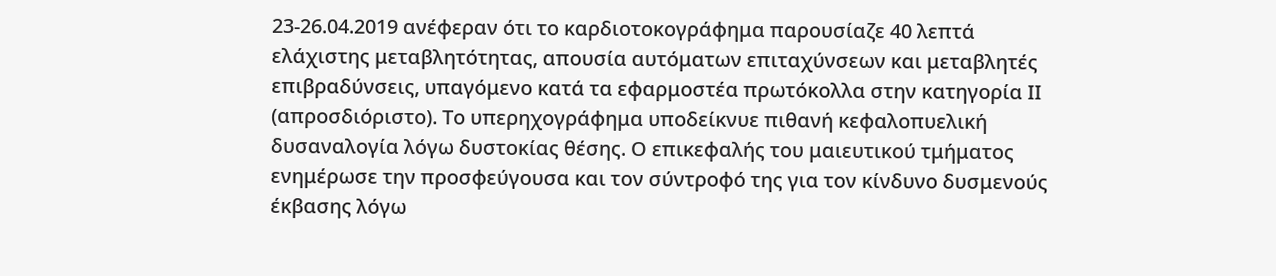23-26.04.2019 ανέφεραν ότι το καρδιοτοκογράφημα παρουσίαζε 40 λεπτά ελάχιστης μεταβλητότητας, απουσία αυτόματων επιταχύνσεων και μεταβλητές επιβραδύνσεις, υπαγόμενο κατά τα εφαρμοστέα πρωτόκολλα στην κατηγορία ΙΙ (απροσδιόριστο). Το υπερηχογράφημα υποδείκνυε πιθανή κεφαλοπυελική δυσαναλογία λόγω δυστοκίας θέσης. Ο επικεφαλής του μαιευτικού τμήματος ενημέρωσε την προσφεύγουσα και τον σύντροφό της για τον κίνδυνο δυσμενούς έκβασης λόγω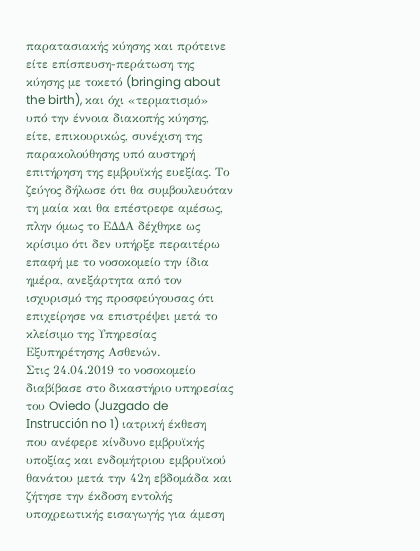παρατασιακής κύησης και πρότεινε είτε επίσπευση-περάτωση της κύησης με τοκετό (bringing about the birth), και όχι «τερματισμό» υπό την έννοια διακοπής κύησης, είτε, επικουρικώς, συνέχιση της παρακολούθησης υπό αυστηρή επιτήρηση της εμβρυϊκής ευεξίας. Το ζεύγος δήλωσε ότι θα συμβουλευόταν τη μαία και θα επέστρεφε αμέσως, πλην όμως το ΕΔΔΑ δέχθηκε ως κρίσιμο ότι δεν υπήρξε περαιτέρω επαφή με το νοσοκομείο την ίδια ημέρα, ανεξάρτητα από τον ισχυρισμό της προσφεύγουσας ότι επιχείρησε να επιστρέψει μετά το κλείσιμο της Υπηρεσίας Εξυπηρέτησης Ασθενών.
Στις 24.04.2019 το νοσοκομείο διαβίβασε στο δικαστήριο υπηρεσίας του Oviedo (Juzgado de Instrucción no 1) ιατρική έκθεση που ανέφερε κίνδυνο εμβρυϊκής υποξίας και ενδομήτριου εμβρυϊκού θανάτου μετά την 42η εβδομάδα και ζήτησε την έκδοση εντολής υποχρεωτικής εισαγωγής για άμεση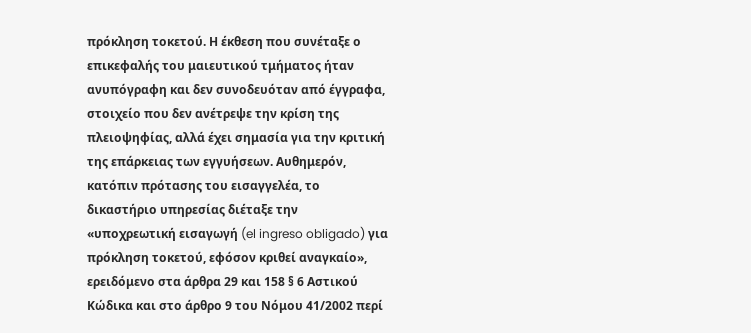πρόκληση τοκετού. Η έκθεση που συνέταξε ο επικεφαλής του μαιευτικού τμήματος ήταν ανυπόγραφη και δεν συνοδευόταν από έγγραφα, στοιχείο που δεν ανέτρεψε την κρίση της πλειοψηφίας, αλλά έχει σημασία για την κριτική της επάρκειας των εγγυήσεων. Αυθημερόν, κατόπιν πρότασης του εισαγγελέα, το δικαστήριο υπηρεσίας διέταξε την «υποχρεωτική εισαγωγή (el ingreso obligado) για πρόκληση τοκετού, εφόσον κριθεί αναγκαίο», ερειδόμενο στα άρθρα 29 και 158 § 6 Αστικού Κώδικα και στο άρθρο 9 του Νόμου 41/2002 περί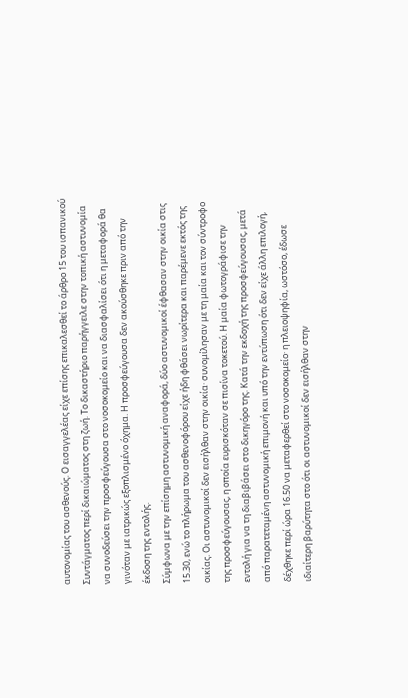αυτονομίας του ασθενούς. Ο εισαγγελέας είχε επίσης επικαλεσθεί το άρθρο 15 του ισπανικού Συντάγματος περί δικαιώματος στη ζωή. Το δικαστήριο παρήγγειλε στην τοπική αστυνομία να συνοδεύσει την προσφεύγουσα στο νοσοκομείο και να διασφαλίσει ότι η μεταφορά θα γινόταν με ιατρικώς εξοπλισμένο όχημα. Η προσφεύγουσα δεν ακούσθηκε πριν από την έκδοση της εντολής.
Σύμφωνα με την επίσημη αστυνομική αναφορά, δύο αστυνομικοί έφθασαν στην οικία στις 15.30, ενώ το πλήρωμα του ασθενοφόρου είχε ήδη φθάσει νωρίτερα και παρέμενε εκτός της οικίας. Οι αστυνομικοί δεν εισήλθαν στην οικία· συνομίλησαν με τη μαία και τον σύντροφο της προσφεύγουσας, η οποία ευρισκόταν σε πισίνα τοκετού. Η μαία φωτογράφισε την εντολή για να τη διαβιβάσει στο δικηγόρο της. Κατά την εκδοχή της προσφεύγουσας, μετά από παρατεταμένη αστυνομική επιμονή και υπό την εντύπωση ότι δεν είχε άλλη επιλογή, δέχθηκε περί ώρα 16.50 να μεταφερθεί στο νοσοκομείο· η πλειοψηφία, ωστόσο, έδωσε ιδιαίτερη βαρύτητα στο ότι οι αστυνομικοί δεν εισήλθαν στην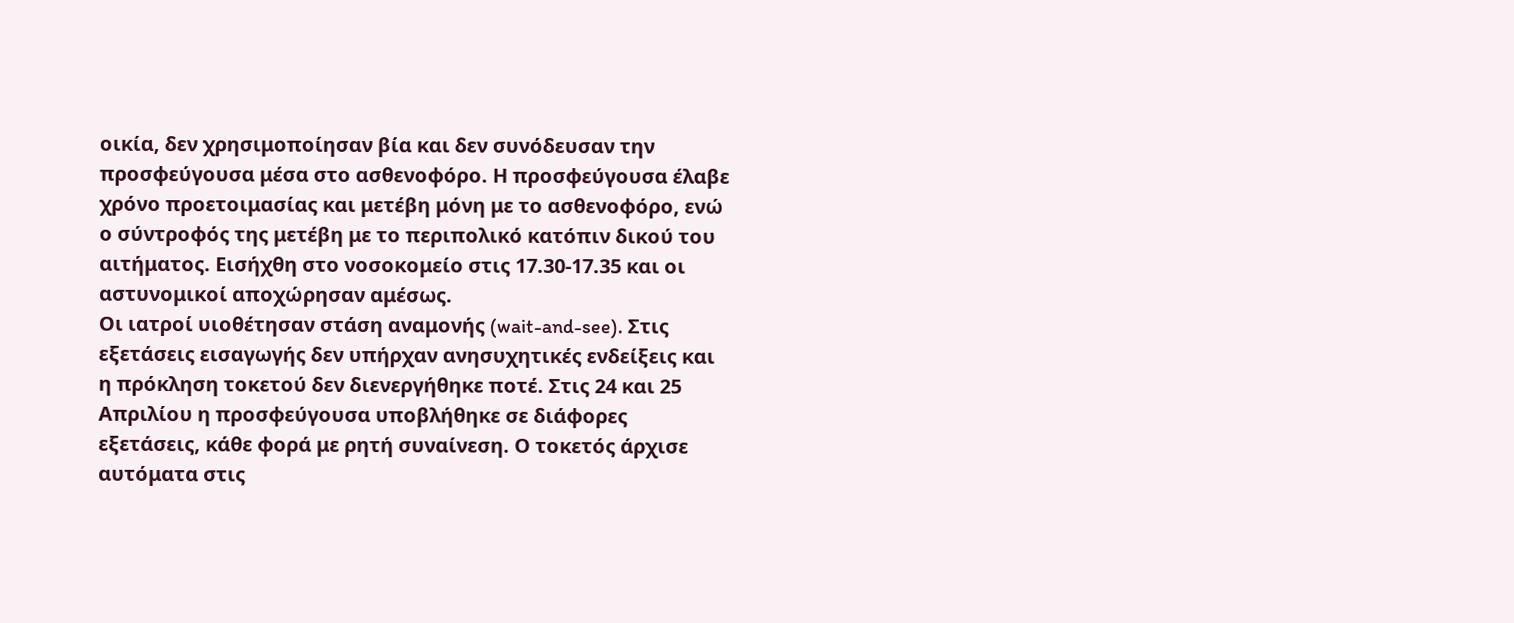οικία, δεν χρησιμοποίησαν βία και δεν συνόδευσαν την προσφεύγουσα μέσα στο ασθενοφόρο. Η προσφεύγουσα έλαβε χρόνο προετοιμασίας και μετέβη μόνη με το ασθενοφόρο, ενώ ο σύντροφός της μετέβη με το περιπολικό κατόπιν δικού του αιτήματος. Εισήχθη στο νοσοκομείο στις 17.30-17.35 και οι αστυνομικοί αποχώρησαν αμέσως.
Οι ιατροί υιοθέτησαν στάση αναμονής (wait-and-see). Στις εξετάσεις εισαγωγής δεν υπήρχαν ανησυχητικές ενδείξεις και η πρόκληση τοκετού δεν διενεργήθηκε ποτέ. Στις 24 και 25 Απριλίου η προσφεύγουσα υποβλήθηκε σε διάφορες εξετάσεις, κάθε φορά με ρητή συναίνεση. Ο τοκετός άρχισε αυτόματα στις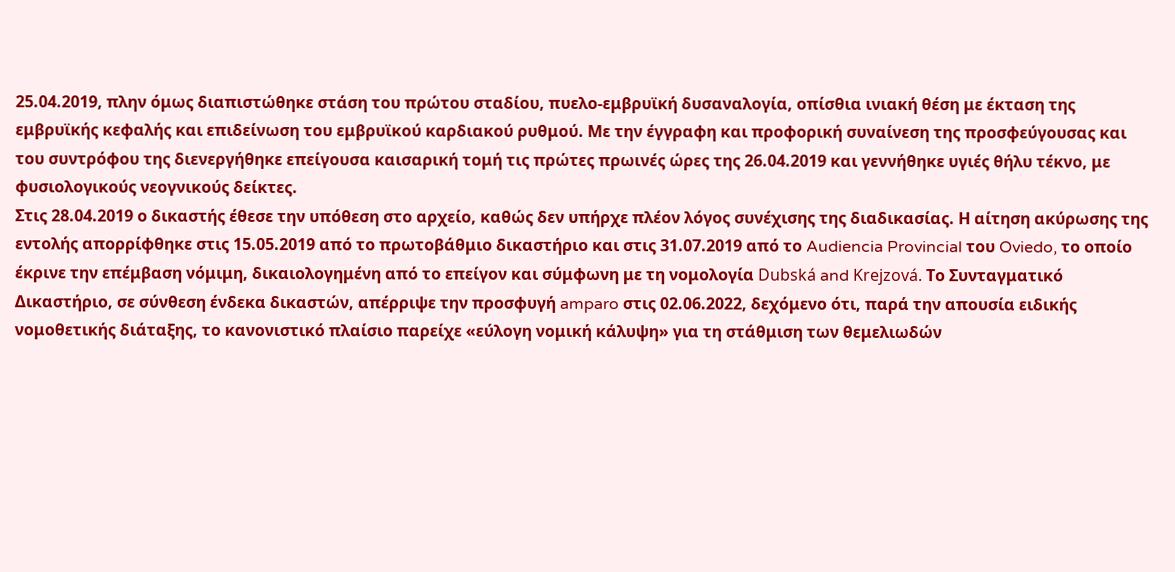25.04.2019, πλην όμως διαπιστώθηκε στάση του πρώτου σταδίου, πυελο-εμβρυϊκή δυσαναλογία, οπίσθια ινιακή θέση με έκταση της εμβρυϊκής κεφαλής και επιδείνωση του εμβρυϊκού καρδιακού ρυθμού. Με την έγγραφη και προφορική συναίνεση της προσφεύγουσας και του συντρόφου της διενεργήθηκε επείγουσα καισαρική τομή τις πρώτες πρωινές ώρες της 26.04.2019 και γεννήθηκε υγιές θήλυ τέκνο, με φυσιολογικούς νεογνικούς δείκτες.
Στις 28.04.2019 ο δικαστής έθεσε την υπόθεση στο αρχείο, καθώς δεν υπήρχε πλέον λόγος συνέχισης της διαδικασίας. Η αίτηση ακύρωσης της εντολής απορρίφθηκε στις 15.05.2019 από το πρωτοβάθμιο δικαστήριο και στις 31.07.2019 από το Audiencia Provincial του Oviedo, το οποίο έκρινε την επέμβαση νόμιμη, δικαιολογημένη από το επείγον και σύμφωνη με τη νομολογία Dubská and Krejzová. Το Συνταγματικό Δικαστήριο, σε σύνθεση ένδεκα δικαστών, απέρριψε την προσφυγή amparo στις 02.06.2022, δεχόμενο ότι, παρά την απουσία ειδικής νομοθετικής διάταξης, το κανονιστικό πλαίσιο παρείχε «εύλογη νομική κάλυψη» για τη στάθμιση των θεμελιωδών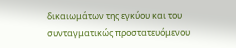δικαιωμάτων της εγκύου και του συνταγματικώς προστατευόμενου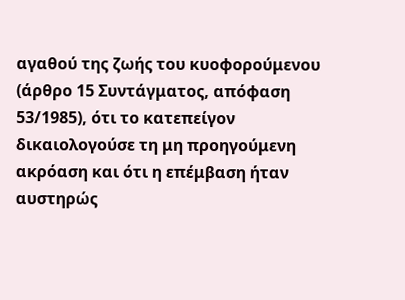αγαθού της ζωής του κυοφορούμενου (άρθρο 15 Συντάγματος, απόφαση 53/1985), ότι το κατεπείγον δικαιολογούσε τη μη προηγούμενη ακρόαση και ότι η επέμβαση ήταν αυστηρώς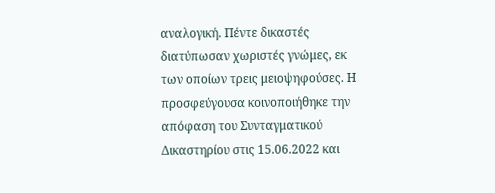αναλογική. Πέντε δικαστές διατύπωσαν χωριστές γνώμες, εκ των οποίων τρεις μειοψηφούσες. Η προσφεύγουσα κοινοποιήθηκε την απόφαση του Συνταγματικού Δικαστηρίου στις 15.06.2022 και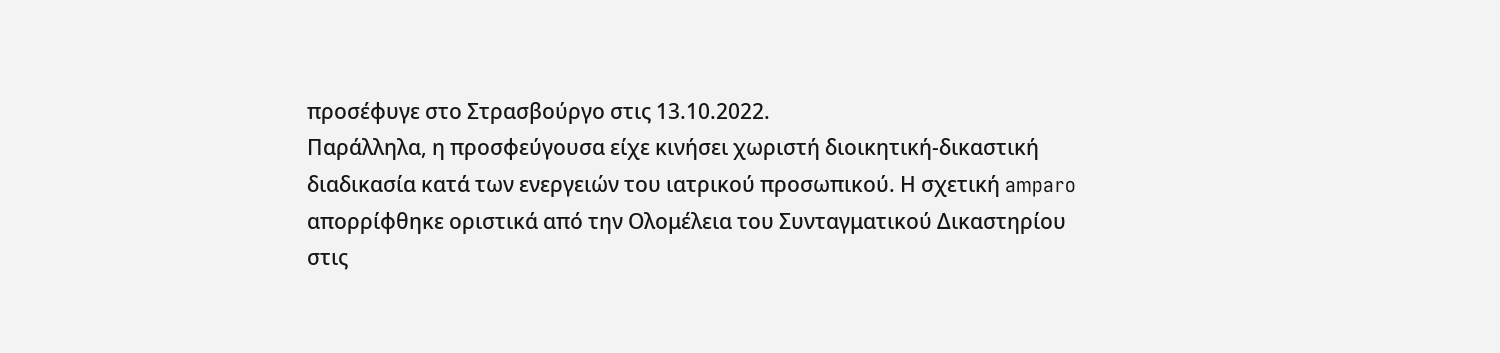προσέφυγε στο Στρασβούργο στις 13.10.2022.
Παράλληλα, η προσφεύγουσα είχε κινήσει χωριστή διοικητική-δικαστική διαδικασία κατά των ενεργειών του ιατρικού προσωπικού. Η σχετική amparo απορρίφθηκε οριστικά από την Ολομέλεια του Συνταγματικού Δικαστηρίου στις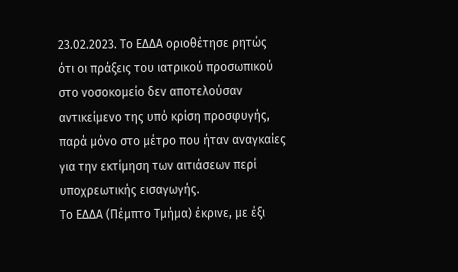23.02.2023. Το ΕΔΔΑ οριοθέτησε ρητώς ότι οι πράξεις του ιατρικού προσωπικού στο νοσοκομείο δεν αποτελούσαν αντικείμενο της υπό κρίση προσφυγής, παρά μόνο στο μέτρο που ήταν αναγκαίες για την εκτίμηση των αιτιάσεων περί υποχρεωτικής εισαγωγής.
Το ΕΔΔΑ (Πέμπτο Τμήμα) έκρινε, με έξι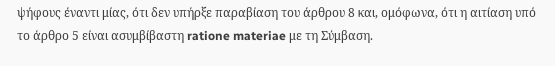ψήφους έναντι μίας, ότι δεν υπήρξε παραβίαση του άρθρου 8 και, ομόφωνα, ότι η αιτίαση υπό το άρθρο 5 είναι ασυμβίβαστη ratione materiae με τη Σύμβαση.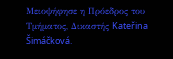Μειοψήφησε η Πρόεδρος του Τμήματος, Δικαστής Kateřina Šimáčková.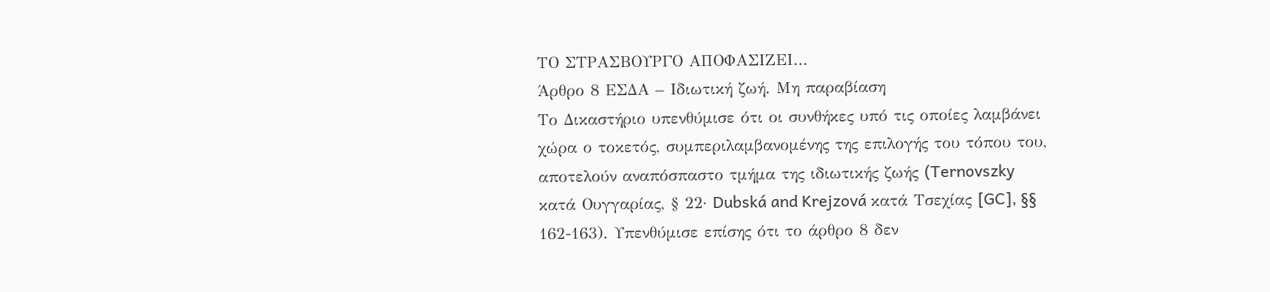ΤΟ ΣΤΡΑΣΒΟΥΡΓΟ ΑΠΟΦΑΣΙΖΕΙ…
Άρθρο 8 ΕΣΔΑ – Ιδιωτική ζωή. Μη παραβίαση
Το Δικαστήριο υπενθύμισε ότι οι συνθήκες υπό τις οποίες λαμβάνει χώρα ο τοκετός, συμπεριλαμβανομένης της επιλογής του τόπου του, αποτελούν αναπόσπαστο τμήμα της ιδιωτικής ζωής (Ternovszky κατά Ουγγαρίας, § 22· Dubská and Krejzová κατά Τσεχίας [GC], §§ 162-163). Υπενθύμισε επίσης ότι το άρθρο 8 δεν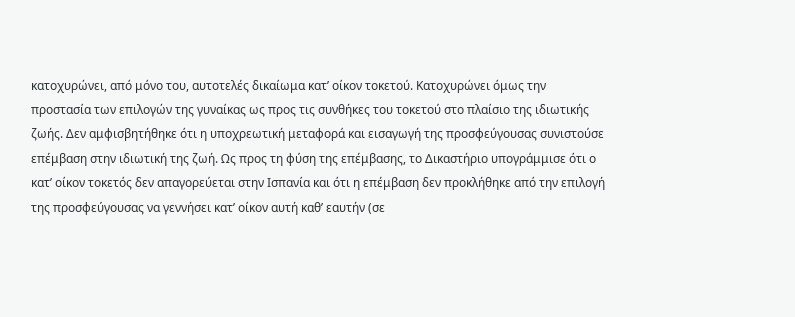κατοχυρώνει, από μόνο του, αυτοτελές δικαίωμα κατ’ οίκον τοκετού. Κατοχυρώνει όμως την προστασία των επιλογών της γυναίκας ως προς τις συνθήκες του τοκετού στο πλαίσιο της ιδιωτικής ζωής. Δεν αμφισβητήθηκε ότι η υποχρεωτική μεταφορά και εισαγωγή της προσφεύγουσας συνιστούσε επέμβαση στην ιδιωτική της ζωή. Ως προς τη φύση της επέμβασης, το Δικαστήριο υπογράμμισε ότι ο κατ’ οίκον τοκετός δεν απαγορεύεται στην Ισπανία και ότι η επέμβαση δεν προκλήθηκε από την επιλογή της προσφεύγουσας να γεννήσει κατ’ οίκον αυτή καθ’ εαυτήν (σε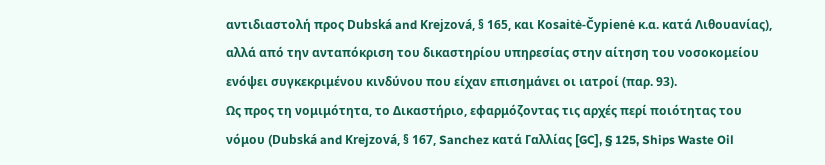αντιδιαστολή προς Dubská and Krejzová, § 165, και Kosaitė-Čypienė κ.α. κατά Λιθουανίας), αλλά από την ανταπόκριση του δικαστηρίου υπηρεσίας στην αίτηση του νοσοκομείου ενόψει συγκεκριμένου κινδύνου που είχαν επισημάνει οι ιατροί (παρ. 93).
Ως προς τη νομιμότητα, το Δικαστήριο, εφαρμόζοντας τις αρχές περί ποιότητας του νόμου (Dubská and Krejzová, § 167, Sanchez κατά Γαλλίας [GC], § 125, Ships Waste Oil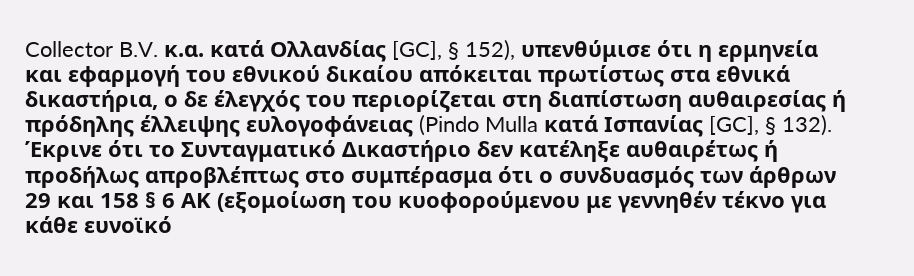Collector B.V. κ.α. κατά Ολλανδίας [GC], § 152), υπενθύμισε ότι η ερμηνεία και εφαρμογή του εθνικού δικαίου απόκειται πρωτίστως στα εθνικά δικαστήρια, ο δε έλεγχός του περιορίζεται στη διαπίστωση αυθαιρεσίας ή πρόδηλης έλλειψης ευλογοφάνειας (Pindo Mulla κατά Ισπανίας [GC], § 132). Έκρινε ότι το Συνταγματικό Δικαστήριο δεν κατέληξε αυθαιρέτως ή προδήλως απροβλέπτως στο συμπέρασμα ότι ο συνδυασμός των άρθρων 29 και 158 § 6 ΑΚ (εξομοίωση του κυοφορούμενου με γεννηθέν τέκνο για κάθε ευνοϊκό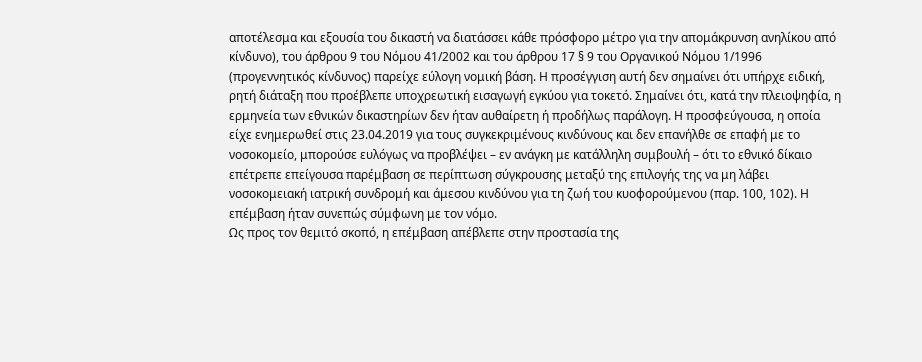αποτέλεσμα και εξουσία του δικαστή να διατάσσει κάθε πρόσφορο μέτρο για την απομάκρυνση ανηλίκου από κίνδυνο), του άρθρου 9 του Νόμου 41/2002 και του άρθρου 17 § 9 του Οργανικού Νόμου 1/1996 (προγεννητικός κίνδυνος) παρείχε εύλογη νομική βάση. Η προσέγγιση αυτή δεν σημαίνει ότι υπήρχε ειδική, ρητή διάταξη που προέβλεπε υποχρεωτική εισαγωγή εγκύου για τοκετό. Σημαίνει ότι, κατά την πλειοψηφία, η ερμηνεία των εθνικών δικαστηρίων δεν ήταν αυθαίρετη ή προδήλως παράλογη. Η προσφεύγουσα, η οποία είχε ενημερωθεί στις 23.04.2019 για τους συγκεκριμένους κινδύνους και δεν επανήλθε σε επαφή με το νοσοκομείο, μπορούσε ευλόγως να προβλέψει – εν ανάγκη με κατάλληλη συμβουλή – ότι το εθνικό δίκαιο επέτρεπε επείγουσα παρέμβαση σε περίπτωση σύγκρουσης μεταξύ της επιλογής της να μη λάβει νοσοκομειακή ιατρική συνδρομή και άμεσου κινδύνου για τη ζωή του κυοφορούμενου (παρ. 100, 102). Η επέμβαση ήταν συνεπώς σύμφωνη με τον νόμο.
Ως προς τον θεμιτό σκοπό, η επέμβαση απέβλεπε στην προστασία της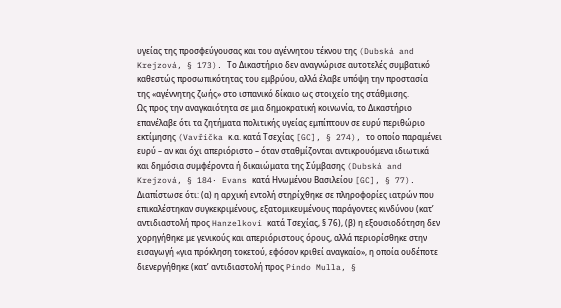υγείας της προσφεύγουσας και του αγέννητου τέκνου της (Dubská and Krejzová, § 173). Το Δικαστήριο δεν αναγνώρισε αυτοτελές συμβατικό καθεστώς προσωπικότητας του εμβρύου, αλλά έλαβε υπόψη την προστασία της «αγέννητης ζωής» στο ισπανικό δίκαιο ως στοιχείο της στάθμισης.
Ως προς την αναγκαιότητα σε μια δημοκρατική κοινωνία, το Δικαστήριο επανέλαβε ότι τα ζητήματα πολιτικής υγείας εμπίπτουν σε ευρύ περιθώριο εκτίμησης (Vavřička κ.α. κατά Τσεχίας [GC], § 274), το οποίο παραμένει ευρύ – αν και όχι απεριόριστο – όταν σταθμίζονται αντικρουόμενα ιδιωτικά και δημόσια συμφέροντα ή δικαιώματα της Σύμβασης (Dubská and Krejzová, § 184· Evans κατά Ηνωμένου Βασιλείου [GC], § 77). Διαπίστωσε ότι: (α) η αρχική εντολή στηρίχθηκε σε πληροφορίες ιατρών που επικαλέστηκαν συγκεκριμένους, εξατομικευμένους παράγοντες κινδύνου (κατ’ αντιδιαστολή προς Hanzelkovi κατά Τσεχίας, § 76), (β) η εξουσιοδότηση δεν χορηγήθηκε με γενικούς και απεριόριστους όρους, αλλά περιορίσθηκε στην εισαγωγή «για πρόκληση τοκετού, εφόσον κριθεί αναγκαίο», η οποία ουδέποτε διενεργήθηκε (κατ’ αντιδιαστολή προς Pindo Mulla, §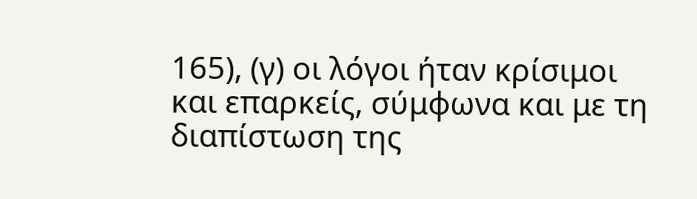165), (γ) οι λόγοι ήταν κρίσιμοι και επαρκείς, σύμφωνα και με τη διαπίστωση της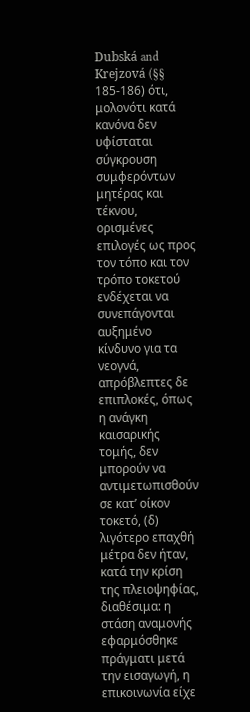Dubská and Krejzová (§§ 185-186) ότι, μολονότι κατά κανόνα δεν υφίσταται σύγκρουση συμφερόντων μητέρας και τέκνου, ορισμένες επιλογές ως προς τον τόπο και τον τρόπο τοκετού ενδέχεται να συνεπάγονται αυξημένο κίνδυνο για τα νεογνά, απρόβλεπτες δε επιπλοκές, όπως η ανάγκη καισαρικής τομής, δεν μπορούν να αντιμετωπισθούν σε κατ’ οίκον τοκετό, (δ) λιγότερο επαχθή μέτρα δεν ήταν, κατά την κρίση της πλειοψηφίας, διαθέσιμα: η στάση αναμονής εφαρμόσθηκε πράγματι μετά την εισαγωγή, η επικοινωνία είχε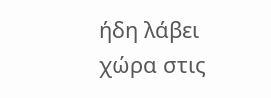ήδη λάβει χώρα στις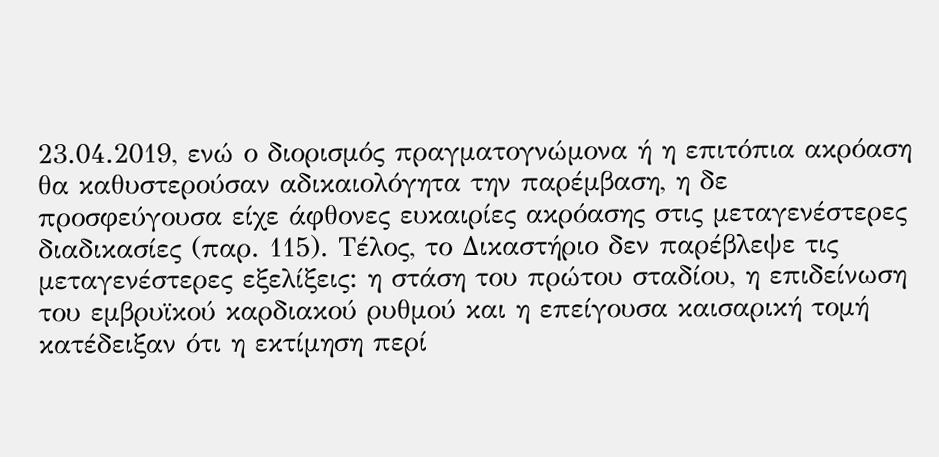23.04.2019, ενώ ο διορισμός πραγματογνώμονα ή η επιτόπια ακρόαση θα καθυστερούσαν αδικαιολόγητα την παρέμβαση, η δε προσφεύγουσα είχε άφθονες ευκαιρίες ακρόασης στις μεταγενέστερες διαδικασίες (παρ. 115). Τέλος, το Δικαστήριο δεν παρέβλεψε τις μεταγενέστερες εξελίξεις: η στάση του πρώτου σταδίου, η επιδείνωση του εμβρυϊκού καρδιακού ρυθμού και η επείγουσα καισαρική τομή κατέδειξαν ότι η εκτίμηση περί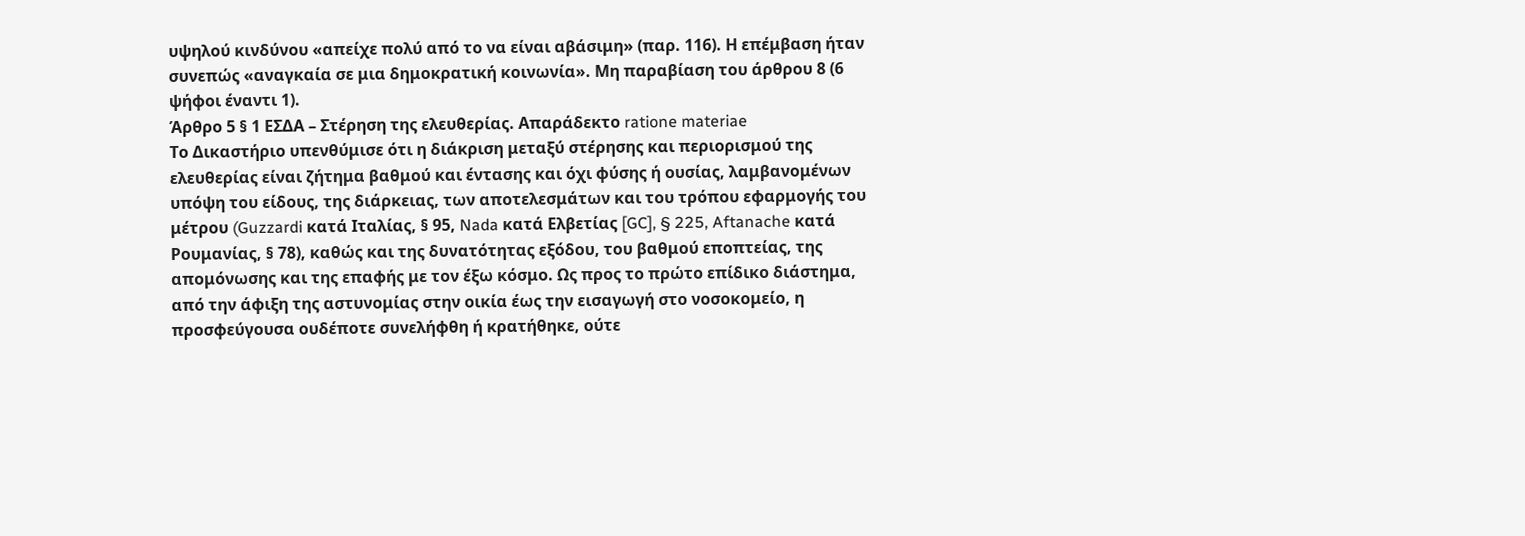υψηλού κινδύνου «απείχε πολύ από το να είναι αβάσιμη» (παρ. 116). Η επέμβαση ήταν συνεπώς «αναγκαία σε μια δημοκρατική κοινωνία». Μη παραβίαση του άρθρου 8 (6 ψήφοι έναντι 1).
Άρθρο 5 § 1 ΕΣΔΑ – Στέρηση της ελευθερίας. Απαράδεκτο ratione materiae
Το Δικαστήριο υπενθύμισε ότι η διάκριση μεταξύ στέρησης και περιορισμού της ελευθερίας είναι ζήτημα βαθμού και έντασης και όχι φύσης ή ουσίας, λαμβανομένων υπόψη του είδους, της διάρκειας, των αποτελεσμάτων και του τρόπου εφαρμογής του μέτρου (Guzzardi κατά Ιταλίας, § 95, Nada κατά Ελβετίας [GC], § 225, Aftanache κατά Ρουμανίας, § 78), καθώς και της δυνατότητας εξόδου, του βαθμού εποπτείας, της απομόνωσης και της επαφής με τον έξω κόσμο. Ως προς το πρώτο επίδικο διάστημα, από την άφιξη της αστυνομίας στην οικία έως την εισαγωγή στο νοσοκομείο, η προσφεύγουσα ουδέποτε συνελήφθη ή κρατήθηκε, ούτε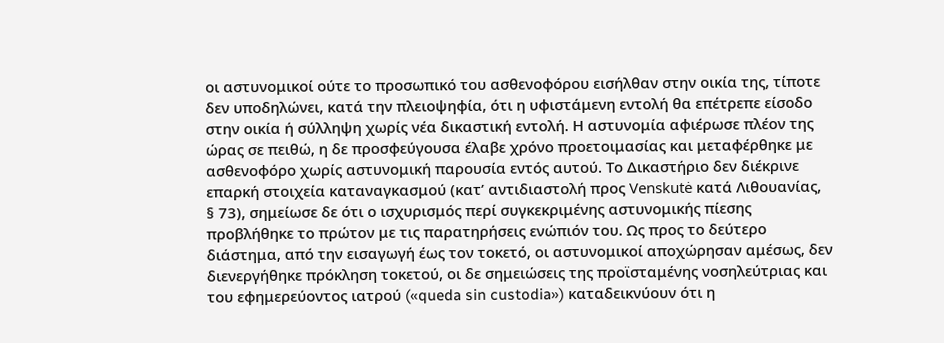οι αστυνομικοί ούτε το προσωπικό του ασθενοφόρου εισήλθαν στην οικία της, τίποτε δεν υποδηλώνει, κατά την πλειοψηφία, ότι η υφιστάμενη εντολή θα επέτρεπε είσοδο στην οικία ή σύλληψη χωρίς νέα δικαστική εντολή. Η αστυνομία αφιέρωσε πλέον της ώρας σε πειθώ, η δε προσφεύγουσα έλαβε χρόνο προετοιμασίας και μεταφέρθηκε με ασθενοφόρο χωρίς αστυνομική παρουσία εντός αυτού. Το Δικαστήριο δεν διέκρινε επαρκή στοιχεία καταναγκασμού (κατ’ αντιδιαστολή προς Venskutė κατά Λιθουανίας, § 73), σημείωσε δε ότι ο ισχυρισμός περί συγκεκριμένης αστυνομικής πίεσης προβλήθηκε το πρώτον με τις παρατηρήσεις ενώπιόν του. Ως προς το δεύτερο διάστημα, από την εισαγωγή έως τον τοκετό, οι αστυνομικοί αποχώρησαν αμέσως, δεν διενεργήθηκε πρόκληση τοκετού, οι δε σημειώσεις της προϊσταμένης νοσηλεύτριας και του εφημερεύοντος ιατρού («queda sin custodia») καταδεικνύουν ότι η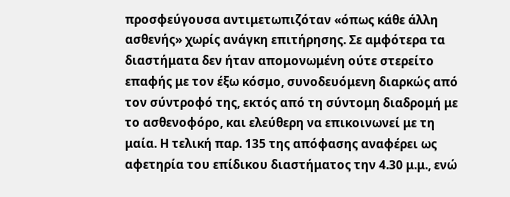προσφεύγουσα αντιμετωπιζόταν «όπως κάθε άλλη ασθενής» χωρίς ανάγκη επιτήρησης. Σε αμφότερα τα διαστήματα δεν ήταν απομονωμένη ούτε στερείτο επαφής με τον έξω κόσμο, συνοδευόμενη διαρκώς από τον σύντροφό της, εκτός από τη σύντομη διαδρομή με το ασθενοφόρο, και ελεύθερη να επικοινωνεί με τη μαία. Η τελική παρ. 135 της απόφασης αναφέρει ως αφετηρία του επίδικου διαστήματος την 4.30 μ.μ., ενώ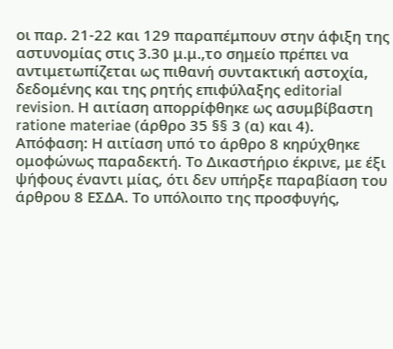οι παρ. 21-22 και 129 παραπέμπουν στην άφιξη της αστυνομίας στις 3.30 μ.μ.,το σημείο πρέπει να αντιμετωπίζεται ως πιθανή συντακτική αστοχία, δεδομένης και της ρητής επιφύλαξης editorial revision. Η αιτίαση απορρίφθηκε ως ασυμβίβαστη ratione materiae (άρθρο 35 §§ 3 (α) και 4).
Απόφαση: Η αιτίαση υπό το άρθρο 8 κηρύχθηκε ομοφώνως παραδεκτή. Το Δικαστήριο έκρινε, με έξι ψήφους έναντι μίας, ότι δεν υπήρξε παραβίαση του άρθρου 8 ΕΣΔΑ. Το υπόλοιπο της προσφυγής,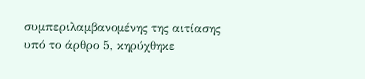συμπεριλαμβανομένης της αιτίασης υπό το άρθρο 5, κηρύχθηκε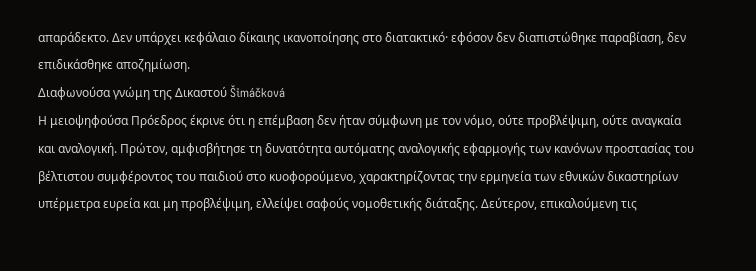απαράδεκτο. Δεν υπάρχει κεφάλαιο δίκαιης ικανοποίησης στο διατακτικό· εφόσον δεν διαπιστώθηκε παραβίαση, δεν επιδικάσθηκε αποζημίωση.
Διαφωνούσα γνώμη της Δικαστού Šimáčková
Η μειοψηφούσα Πρόεδρος έκρινε ότι η επέμβαση δεν ήταν σύμφωνη με τον νόμο, ούτε προβλέψιμη, ούτε αναγκαία και αναλογική. Πρώτον, αμφισβήτησε τη δυνατότητα αυτόματης αναλογικής εφαρμογής των κανόνων προστασίας του βέλτιστου συμφέροντος του παιδιού στο κυοφορούμενο, χαρακτηρίζοντας την ερμηνεία των εθνικών δικαστηρίων υπέρμετρα ευρεία και μη προβλέψιμη, ελλείψει σαφούς νομοθετικής διάταξης. Δεύτερον, επικαλούμενη τις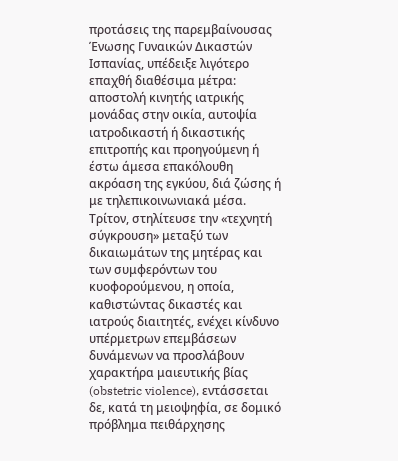προτάσεις της παρεμβαίνουσας Ένωσης Γυναικών Δικαστών Ισπανίας, υπέδειξε λιγότερο επαχθή διαθέσιμα μέτρα: αποστολή κινητής ιατρικής μονάδας στην οικία, αυτοψία ιατροδικαστή ή δικαστικής επιτροπής και προηγούμενη ή έστω άμεσα επακόλουθη ακρόαση της εγκύου, διά ζώσης ή με τηλεπικοινωνιακά μέσα. Τρίτον, στηλίτευσε την «τεχνητή σύγκρουση» μεταξύ των δικαιωμάτων της μητέρας και των συμφερόντων του κυοφορούμενου, η οποία, καθιστώντας δικαστές και ιατρούς διαιτητές, ενέχει κίνδυνο υπέρμετρων επεμβάσεων δυνάμενων να προσλάβουν χαρακτήρα μαιευτικής βίας (obstetric violence), εντάσσεται δε, κατά τη μειοψηφία, σε δομικό πρόβλημα πειθάρχησης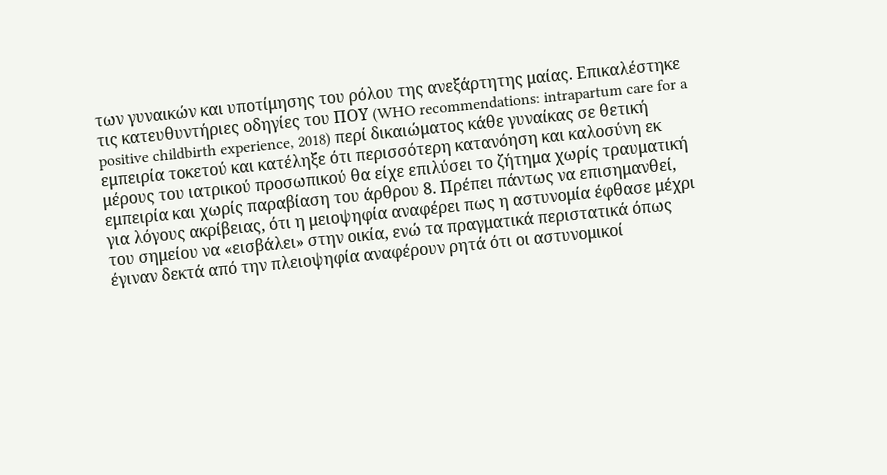των γυναικών και υποτίμησης του ρόλου της ανεξάρτητης μαίας. Επικαλέστηκε τις κατευθυντήριες οδηγίες του ΠΟΥ (WHO recommendations: intrapartum care for a positive childbirth experience, 2018) περί δικαιώματος κάθε γυναίκας σε θετική εμπειρία τοκετού και κατέληξε ότι περισσότερη κατανόηση και καλοσύνη εκ μέρους του ιατρικού προσωπικού θα είχε επιλύσει το ζήτημα χωρίς τραυματική εμπειρία και χωρίς παραβίαση του άρθρου 8. Πρέπει πάντως να επισημανθεί, για λόγους ακρίβειας, ότι η μειοψηφία αναφέρει πως η αστυνομία έφθασε μέχρι του σημείου να «εισβάλει» στην οικία, ενώ τα πραγματικά περιστατικά όπως έγιναν δεκτά από την πλειοψηφία αναφέρουν ρητά ότι οι αστυνομικοί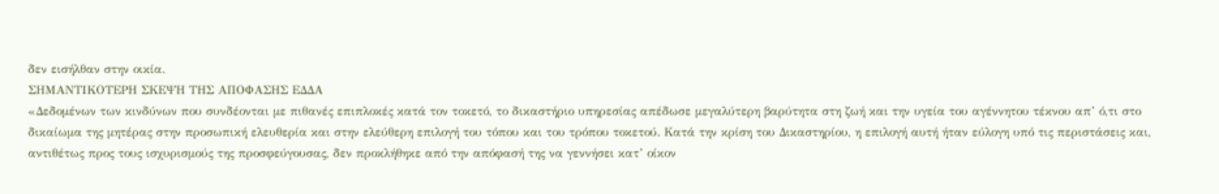δεν εισήλθαν στην οικία.
ΣΗΜΑΝΤΙΚΟΤΕΡΗ ΣΚΕΨΗ ΤΗΣ ΑΠΟΦΑΣΗΣ ΕΔΔΑ
«Δεδομένων των κινδύνων που συνδέονται με πιθανές επιπλοκές κατά τον τοκετό, το δικαστήριο υπηρεσίας απέδωσε μεγαλύτερη βαρύτητα στη ζωή και την υγεία του αγέννητου τέκνου απ’ ό,τι στο δικαίωμα της μητέρας στην προσωπική ελευθερία και στην ελεύθερη επιλογή του τόπου και του τρόπου τοκετού. Κατά την κρίση του Δικαστηρίου, η επιλογή αυτή ήταν εύλογη υπό τις περιστάσεις και, αντιθέτως προς τους ισχυρισμούς της προσφεύγουσας, δεν προκλήθηκε από την απόφασή της να γεννήσει κατ’ οίκον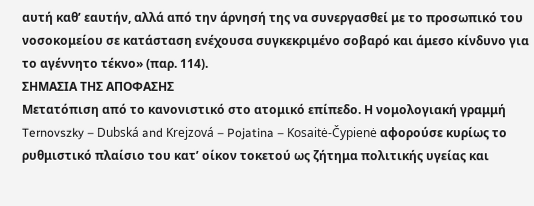αυτή καθ’ εαυτήν, αλλά από την άρνησή της να συνεργασθεί με το προσωπικό του νοσοκομείου σε κατάσταση ενέχουσα συγκεκριμένο σοβαρό και άμεσο κίνδυνο για το αγέννητο τέκνο» (παρ. 114).
ΣΗΜΑΣΙΑ ΤΗΣ ΑΠΟΦΑΣΗΣ
Μετατόπιση από το κανονιστικό στο ατομικό επίπεδο. Η νομολογιακή γραμμή Ternovszky – Dubská and Krejzová – Pojatina – Kosaitė-Čypienė αφορούσε κυρίως το ρυθμιστικό πλαίσιο του κατ’ οίκον τοκετού ως ζήτημα πολιτικής υγείας και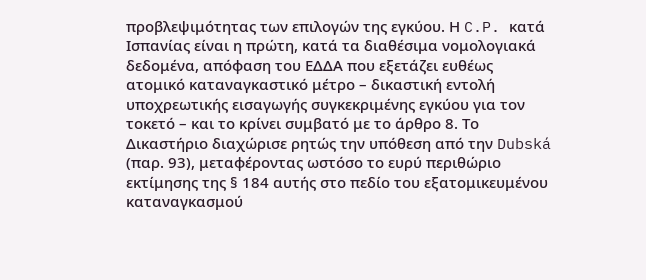προβλεψιμότητας των επιλογών της εγκύου. Η C.P. κατά Ισπανίας είναι η πρώτη, κατά τα διαθέσιμα νομολογιακά δεδομένα, απόφαση του ΕΔΔΑ που εξετάζει ευθέως ατομικό καταναγκαστικό μέτρο – δικαστική εντολή υποχρεωτικής εισαγωγής συγκεκριμένης εγκύου για τον τοκετό – και το κρίνει συμβατό με το άρθρο 8. Το Δικαστήριο διαχώρισε ρητώς την υπόθεση από την Dubská (παρ. 93), μεταφέροντας ωστόσο το ευρύ περιθώριο εκτίμησης της § 184 αυτής στο πεδίο του εξατομικευμένου καταναγκασμού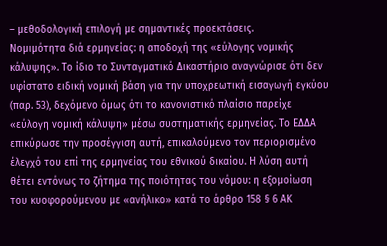– μεθοδολογική επιλογή με σημαντικές προεκτάσεις.
Νομιμότητα διά ερμηνείας: η αποδοχή της «εύλογης νομικής κάλυψης». Το ίδιο το Συνταγματικό Δικαστήριο αναγνώρισε ότι δεν υφίστατο ειδική νομική βάση για την υποχρεωτική εισαγωγή εγκύου (παρ. 53), δεχόμενο όμως ότι το κανονιστικό πλαίσιο παρείχε «εύλογη νομική κάλυψη» μέσω συστηματικής ερμηνείας. Το ΕΔΔΑ επικύρωσε την προσέγγιση αυτή, επικαλούμενο τον περιορισμένο έλεγχό του επί της ερμηνείας του εθνικού δικαίου. Η λύση αυτή θέτει εντόνως το ζήτημα της ποιότητας του νόμου: η εξομοίωση του κυοφορούμενου με «ανήλικο» κατά το άρθρο 158 § 6 ΑΚ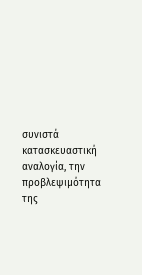συνιστά κατασκευαστική αναλογία, την προβλεψιμότητα της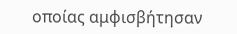οποίας αμφισβήτησαν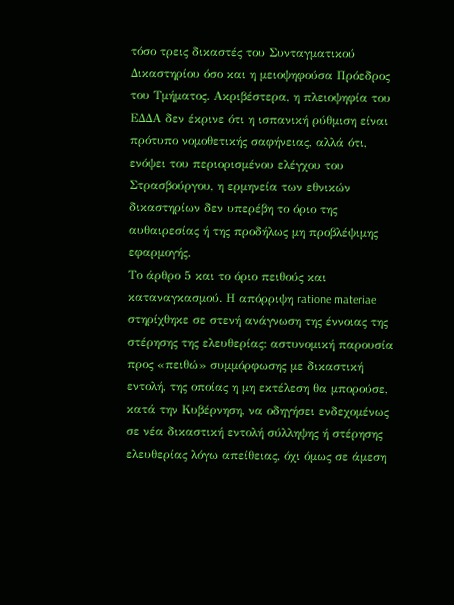τόσο τρεις δικαστές του Συνταγματικού Δικαστηρίου όσο και η μειοψηφούσα Πρόεδρος του Τμήματος. Ακριβέστερα, η πλειοψηφία του ΕΔΔΑ δεν έκρινε ότι η ισπανική ρύθμιση είναι πρότυπο νομοθετικής σαφήνειας, αλλά ότι, ενόψει του περιορισμένου ελέγχου του Στρασβούργου, η ερμηνεία των εθνικών δικαστηρίων δεν υπερέβη το όριο της αυθαιρεσίας ή της προδήλως μη προβλέψιμης εφαρμογής.
Το άρθρο 5 και το όριο πειθούς και καταναγκασμού. Η απόρριψη ratione materiae στηρίχθηκε σε στενή ανάγνωση της έννοιας της στέρησης της ελευθερίας: αστυνομική παρουσία προς «πειθώ» συμμόρφωσης με δικαστική εντολή, της οποίας η μη εκτέλεση θα μπορούσε, κατά την Κυβέρνηση, να οδηγήσει ενδεχομένως σε νέα δικαστική εντολή σύλληψης ή στέρησης ελευθερίας λόγω απείθειας, όχι όμως σε άμεση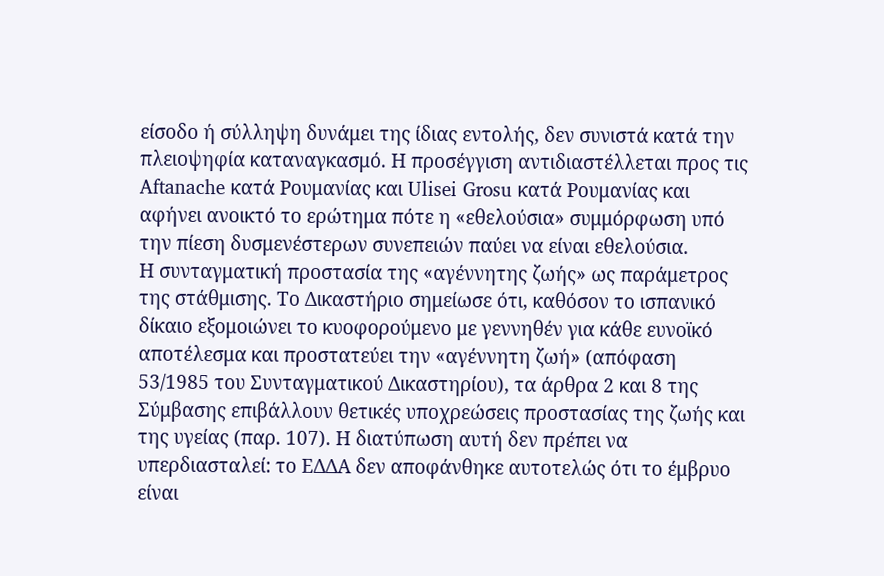είσοδο ή σύλληψη δυνάμει της ίδιας εντολής, δεν συνιστά κατά την πλειοψηφία καταναγκασμό. Η προσέγγιση αντιδιαστέλλεται προς τις Aftanache κατά Ρουμανίας και Ulisei Grosu κατά Ρουμανίας και αφήνει ανοικτό το ερώτημα πότε η «εθελούσια» συμμόρφωση υπό την πίεση δυσμενέστερων συνεπειών παύει να είναι εθελούσια.
Η συνταγματική προστασία της «αγέννητης ζωής» ως παράμετρος της στάθμισης. Το Δικαστήριο σημείωσε ότι, καθόσον το ισπανικό δίκαιο εξομοιώνει το κυοφορούμενο με γεννηθέν για κάθε ευνοϊκό αποτέλεσμα και προστατεύει την «αγέννητη ζωή» (απόφαση 53/1985 του Συνταγματικού Δικαστηρίου), τα άρθρα 2 και 8 της Σύμβασης επιβάλλουν θετικές υποχρεώσεις προστασίας της ζωής και της υγείας (παρ. 107). Η διατύπωση αυτή δεν πρέπει να υπερδιασταλεί: το ΕΔΔΑ δεν αποφάνθηκε αυτοτελώς ότι το έμβρυο είναι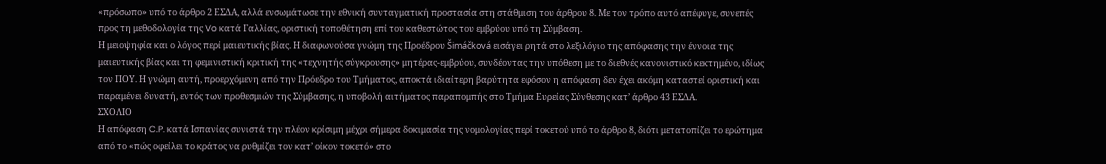«πρόσωπο» υπό το άρθρο 2 ΕΣΔΑ, αλλά ενσωμάτωσε την εθνική συνταγματική προστασία στη στάθμιση του άρθρου 8. Με τον τρόπο αυτό απέφυγε, συνεπές προς τη μεθοδολογία της Vo κατά Γαλλίας, οριστική τοποθέτηση επί του καθεστώτος του εμβρύου υπό τη Σύμβαση.
Η μειοψηφία και ο λόγος περί μαιευτικής βίας. Η διαφωνούσα γνώμη της Προέδρου Šimáčková εισάγει ρητά στο λεξιλόγιο της απόφασης την έννοια της μαιευτικής βίας και τη φεμινιστική κριτική της «τεχνητής σύγκρουσης» μητέρας-εμβρύου, συνδέοντας την υπόθεση με το διεθνές κανονιστικό κεκτημένο, ιδίως τον ΠΟΥ. Η γνώμη αυτή, προερχόμενη από την Πρόεδρο του Τμήματος, αποκτά ιδιαίτερη βαρύτητα εφόσον η απόφαση δεν έχει ακόμη καταστεί οριστική και παραμένει δυνατή, εντός των προθεσμιών της Σύμβασης, η υποβολή αιτήματος παραπομπής στο Τμήμα Ευρείας Σύνθεσης κατ’ άρθρο 43 ΕΣΔΑ.
ΣΧΟΛΙΟ
Η απόφαση C.P. κατά Ισπανίας συνιστά την πλέον κρίσιμη μέχρι σήμερα δοκιμασία της νομολογίας περί τοκετού υπό το άρθρο 8, διότι μετατοπίζει το ερώτημα από το «πώς οφείλει το κράτος να ρυθμίζει τον κατ’ οίκον τοκετό» στο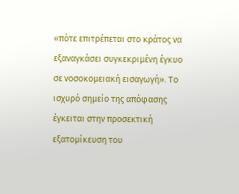«πότε επιτρέπεται στο κράτος να εξαναγκάσει συγκεκριμένη έγκυο σε νοσοκομειακή εισαγωγή». Το ισχυρό σημείο της απόφασης έγκειται στην προσεκτική εξατομίκευση του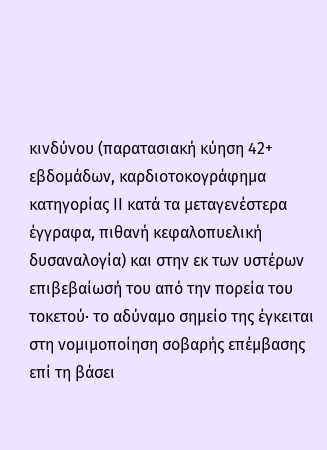κινδύνου (παρατασιακή κύηση 42+ εβδομάδων, καρδιοτοκογράφημα κατηγορίας ΙΙ κατά τα μεταγενέστερα έγγραφα, πιθανή κεφαλοπυελική δυσαναλογία) και στην εκ των υστέρων επιβεβαίωσή του από την πορεία του τοκετού· το αδύναμο σημείο της έγκειται στη νομιμοποίηση σοβαρής επέμβασης επί τη βάσει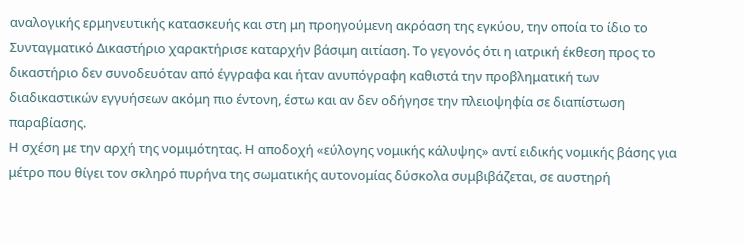αναλογικής ερμηνευτικής κατασκευής και στη μη προηγούμενη ακρόαση της εγκύου, την οποία το ίδιο το Συνταγματικό Δικαστήριο χαρακτήρισε καταρχήν βάσιμη αιτίαση. Το γεγονός ότι η ιατρική έκθεση προς το δικαστήριο δεν συνοδευόταν από έγγραφα και ήταν ανυπόγραφη καθιστά την προβληματική των διαδικαστικών εγγυήσεων ακόμη πιο έντονη, έστω και αν δεν οδήγησε την πλειοψηφία σε διαπίστωση παραβίασης.
Η σχέση με την αρχή της νομιμότητας. Η αποδοχή «εύλογης νομικής κάλυψης» αντί ειδικής νομικής βάσης για μέτρο που θίγει τον σκληρό πυρήνα της σωματικής αυτονομίας δύσκολα συμβιβάζεται, σε αυστηρή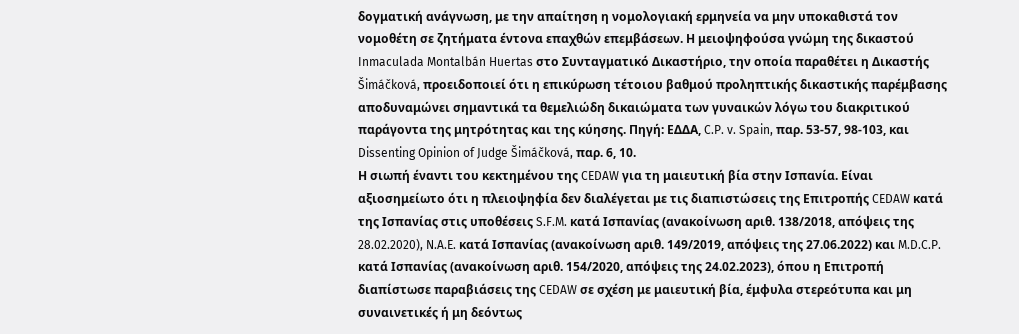δογματική ανάγνωση, με την απαίτηση η νομολογιακή ερμηνεία να μην υποκαθιστά τον νομοθέτη σε ζητήματα έντονα επαχθών επεμβάσεων. Η μειοψηφούσα γνώμη της δικαστού Inmaculada Montalbán Huertas στο Συνταγματικό Δικαστήριο, την οποία παραθέτει η Δικαστής Šimáčková, προειδοποιεί ότι η επικύρωση τέτοιου βαθμού προληπτικής δικαστικής παρέμβασης αποδυναμώνει σημαντικά τα θεμελιώδη δικαιώματα των γυναικών λόγω του διακριτικού παράγοντα της μητρότητας και της κύησης. Πηγή: ΕΔΔΑ, C.P. v. Spain, παρ. 53-57, 98-103, και Dissenting Opinion of Judge Šimáčková, παρ. 6, 10.
Η σιωπή έναντι του κεκτημένου της CEDAW για τη μαιευτική βία στην Ισπανία. Είναι αξιοσημείωτο ότι η πλειοψηφία δεν διαλέγεται με τις διαπιστώσεις της Επιτροπής CEDAW κατά της Ισπανίας στις υποθέσεις S.F.M. κατά Ισπανίας (ανακοίνωση αριθ. 138/2018, απόψεις της 28.02.2020), N.A.E. κατά Ισπανίας (ανακοίνωση αριθ. 149/2019, απόψεις της 27.06.2022) και M.D.C.P. κατά Ισπανίας (ανακοίνωση αριθ. 154/2020, απόψεις της 24.02.2023), όπου η Επιτροπή διαπίστωσε παραβιάσεις της CEDAW σε σχέση με μαιευτική βία, έμφυλα στερεότυπα και μη συναινετικές ή μη δεόντως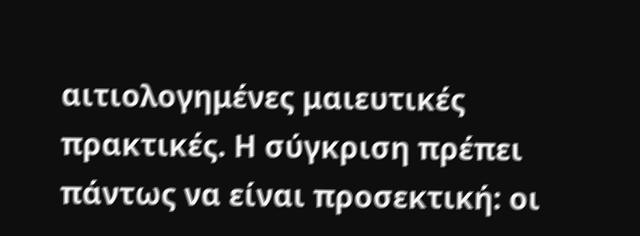αιτιολογημένες μαιευτικές πρακτικές. Η σύγκριση πρέπει πάντως να είναι προσεκτική: οι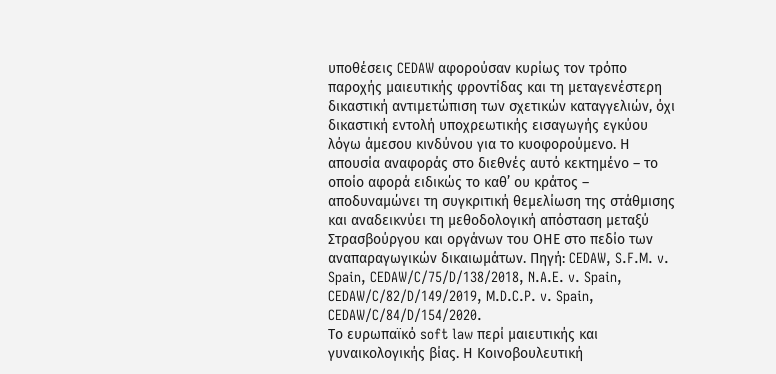υποθέσεις CEDAW αφορούσαν κυρίως τον τρόπο παροχής μαιευτικής φροντίδας και τη μεταγενέστερη δικαστική αντιμετώπιση των σχετικών καταγγελιών, όχι δικαστική εντολή υποχρεωτικής εισαγωγής εγκύου λόγω άμεσου κινδύνου για το κυοφορούμενο. Η απουσία αναφοράς στο διεθνές αυτό κεκτημένο – το οποίο αφορά ειδικώς το καθ’ ου κράτος – αποδυναμώνει τη συγκριτική θεμελίωση της στάθμισης και αναδεικνύει τη μεθοδολογική απόσταση μεταξύ Στρασβούργου και οργάνων του ΟΗΕ στο πεδίο των αναπαραγωγικών δικαιωμάτων. Πηγή: CEDAW, S.F.M. v. Spain, CEDAW/C/75/D/138/2018, N.A.E. v. Spain, CEDAW/C/82/D/149/2019, M.D.C.P. v. Spain, CEDAW/C/84/D/154/2020.
Το ευρωπαϊκό soft law περί μαιευτικής και γυναικολογικής βίας. Η Κοινοβουλευτική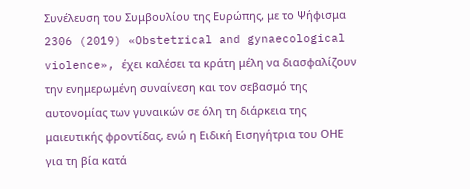Συνέλευση του Συμβουλίου της Ευρώπης, με το Ψήφισμα 2306 (2019) «Obstetrical and gynaecological violence», έχει καλέσει τα κράτη μέλη να διασφαλίζουν την ενημερωμένη συναίνεση και τον σεβασμό της αυτονομίας των γυναικών σε όλη τη διάρκεια της μαιευτικής φροντίδας, ενώ η Ειδική Εισηγήτρια του ΟΗΕ για τη βία κατά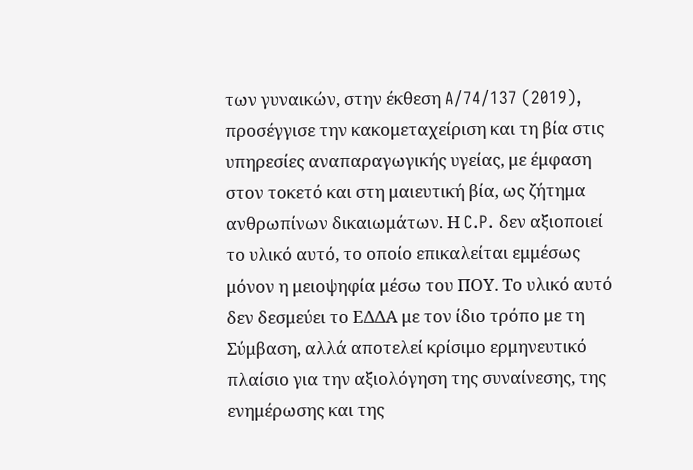των γυναικών, στην έκθεση A/74/137 (2019), προσέγγισε την κακομεταχείριση και τη βία στις υπηρεσίες αναπαραγωγικής υγείας, με έμφαση στον τοκετό και στη μαιευτική βία, ως ζήτημα ανθρωπίνων δικαιωμάτων. Η C.P. δεν αξιοποιεί το υλικό αυτό, το οποίο επικαλείται εμμέσως μόνον η μειοψηφία μέσω του ΠΟΥ. Το υλικό αυτό δεν δεσμεύει το ΕΔΔΑ με τον ίδιο τρόπο με τη Σύμβαση, αλλά αποτελεί κρίσιμο ερμηνευτικό πλαίσιο για την αξιολόγηση της συναίνεσης, της ενημέρωσης και της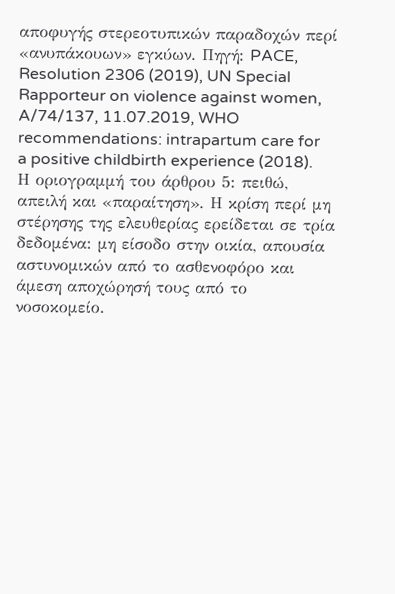αποφυγής στερεοτυπικών παραδοχών περί «ανυπάκουων» εγκύων. Πηγή: PACE, Resolution 2306 (2019), UN Special Rapporteur on violence against women, A/74/137, 11.07.2019, WHO recommendations: intrapartum care for a positive childbirth experience (2018).
Η οριογραμμή του άρθρου 5: πειθώ, απειλή και «παραίτηση». Η κρίση περί μη στέρησης της ελευθερίας ερείδεται σε τρία δεδομένα: μη είσοδο στην οικία, απουσία αστυνομικών από το ασθενοφόρο και άμεση αποχώρησή τους από το νοσοκομείο.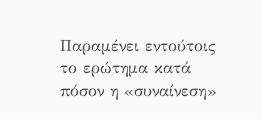Παραμένει εντούτοις το ερώτημα κατά πόσον η «συναίνεση»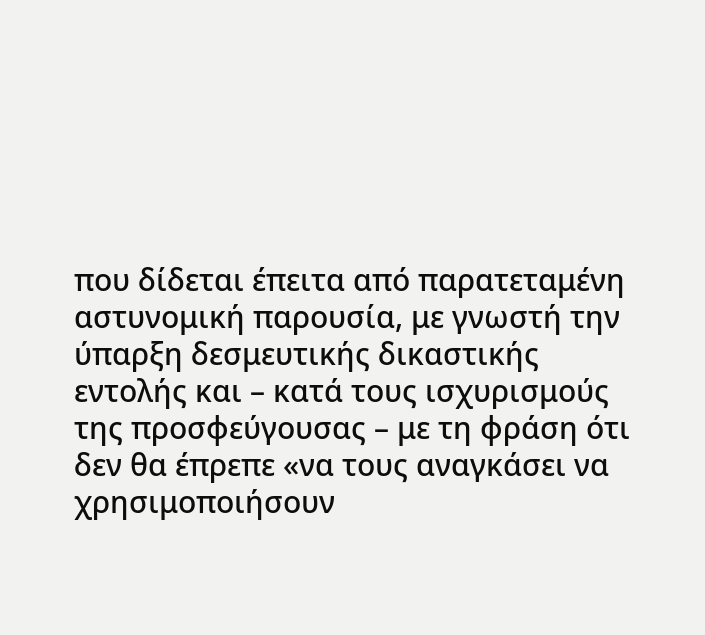που δίδεται έπειτα από παρατεταμένη αστυνομική παρουσία, με γνωστή την ύπαρξη δεσμευτικής δικαστικής εντολής και – κατά τους ισχυρισμούς της προσφεύγουσας – με τη φράση ότι δεν θα έπρεπε «να τους αναγκάσει να χρησιμοποιήσουν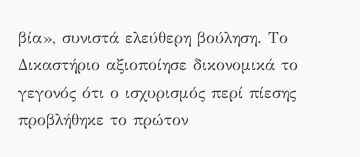βία», συνιστά ελεύθερη βούληση. Το Δικαστήριο αξιοποίησε δικονομικά το γεγονός ότι ο ισχυρισμός περί πίεσης προβλήθηκε το πρώτον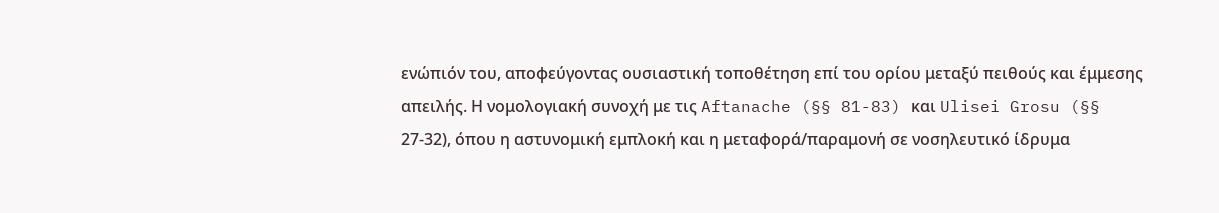ενώπιόν του, αποφεύγοντας ουσιαστική τοποθέτηση επί του ορίου μεταξύ πειθούς και έμμεσης απειλής. Η νομολογιακή συνοχή με τις Aftanache (§§ 81-83) και Ulisei Grosu (§§ 27-32), όπου η αστυνομική εμπλοκή και η μεταφορά/παραμονή σε νοσηλευτικό ίδρυμα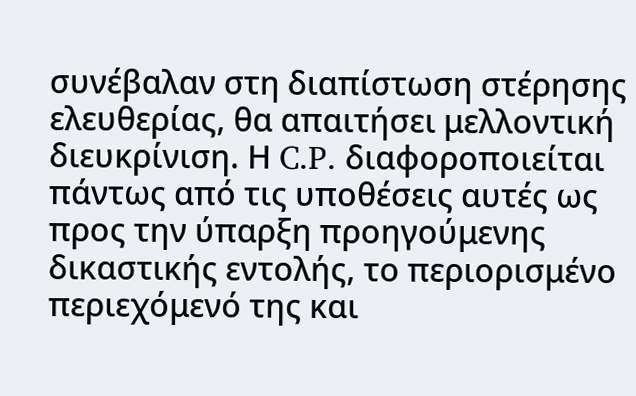συνέβαλαν στη διαπίστωση στέρησης ελευθερίας, θα απαιτήσει μελλοντική διευκρίνιση. Η C.P. διαφοροποιείται πάντως από τις υποθέσεις αυτές ως προς την ύπαρξη προηγούμενης δικαστικής εντολής, το περιορισμένο περιεχόμενό της και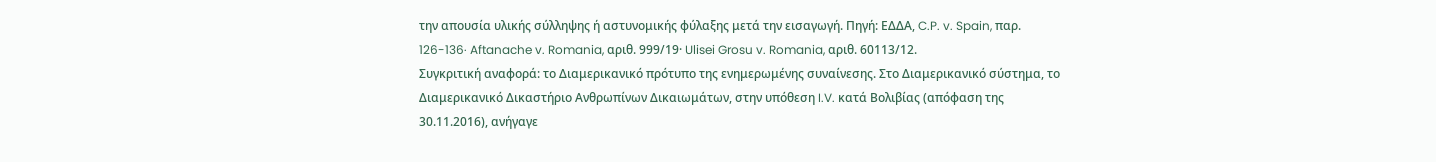την απουσία υλικής σύλληψης ή αστυνομικής φύλαξης μετά την εισαγωγή. Πηγή: ΕΔΔΑ, C.P. v. Spain, παρ. 126-136· Aftanache v. Romania, αριθ. 999/19· Ulisei Grosu v. Romania, αριθ. 60113/12.
Συγκριτική αναφορά: το Διαμερικανικό πρότυπο της ενημερωμένης συναίνεσης. Στο Διαμερικανικό σύστημα, το Διαμερικανικό Δικαστήριο Ανθρωπίνων Δικαιωμάτων, στην υπόθεση I.V. κατά Βολιβίας (απόφαση της 30.11.2016), ανήγαγε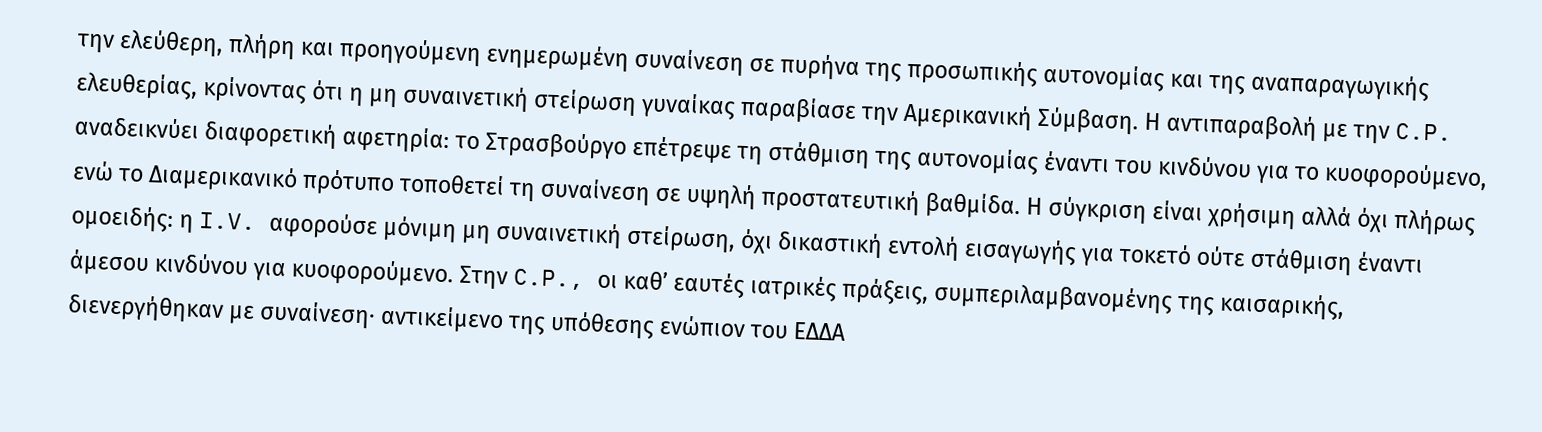την ελεύθερη, πλήρη και προηγούμενη ενημερωμένη συναίνεση σε πυρήνα της προσωπικής αυτονομίας και της αναπαραγωγικής ελευθερίας, κρίνοντας ότι η μη συναινετική στείρωση γυναίκας παραβίασε την Αμερικανική Σύμβαση. Η αντιπαραβολή με την C.P. αναδεικνύει διαφορετική αφετηρία: το Στρασβούργο επέτρεψε τη στάθμιση της αυτονομίας έναντι του κινδύνου για το κυοφορούμενο, ενώ το Διαμερικανικό πρότυπο τοποθετεί τη συναίνεση σε υψηλή προστατευτική βαθμίδα. Η σύγκριση είναι χρήσιμη αλλά όχι πλήρως ομοειδής: η I.V. αφορούσε μόνιμη μη συναινετική στείρωση, όχι δικαστική εντολή εισαγωγής για τοκετό ούτε στάθμιση έναντι άμεσου κινδύνου για κυοφορούμενο. Στην C.P., οι καθ’ εαυτές ιατρικές πράξεις, συμπεριλαμβανομένης της καισαρικής, διενεργήθηκαν με συναίνεση· αντικείμενο της υπόθεσης ενώπιον του ΕΔΔΑ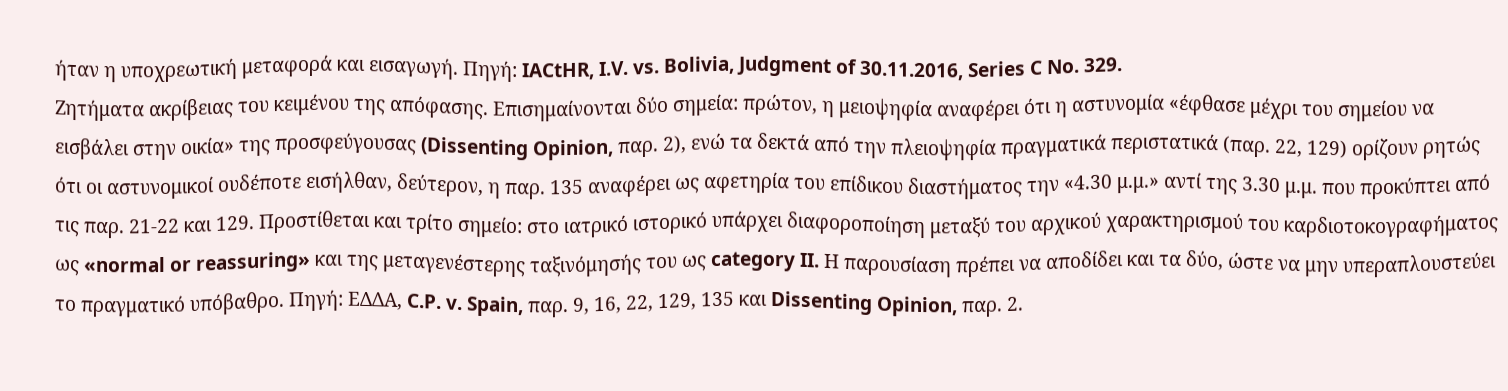ήταν η υποχρεωτική μεταφορά και εισαγωγή. Πηγή: IACtHR, I.V. vs. Bolivia, Judgment of 30.11.2016, Series C No. 329.
Ζητήματα ακρίβειας του κειμένου της απόφασης. Επισημαίνονται δύο σημεία: πρώτον, η μειοψηφία αναφέρει ότι η αστυνομία «έφθασε μέχρι του σημείου να εισβάλει στην οικία» της προσφεύγουσας (Dissenting Opinion, παρ. 2), ενώ τα δεκτά από την πλειοψηφία πραγματικά περιστατικά (παρ. 22, 129) ορίζουν ρητώς ότι οι αστυνομικοί ουδέποτε εισήλθαν, δεύτερον, η παρ. 135 αναφέρει ως αφετηρία του επίδικου διαστήματος την «4.30 μ.μ.» αντί της 3.30 μ.μ. που προκύπτει από τις παρ. 21-22 και 129. Προστίθεται και τρίτο σημείο: στο ιατρικό ιστορικό υπάρχει διαφοροποίηση μεταξύ του αρχικού χαρακτηρισμού του καρδιοτοκογραφήματος ως «normal or reassuring» και της μεταγενέστερης ταξινόμησής του ως category II. Η παρουσίαση πρέπει να αποδίδει και τα δύο, ώστε να μην υπεραπλουστεύει το πραγματικό υπόβαθρο. Πηγή: ΕΔΔΑ, C.P. v. Spain, παρ. 9, 16, 22, 129, 135 και Dissenting Opinion, παρ. 2.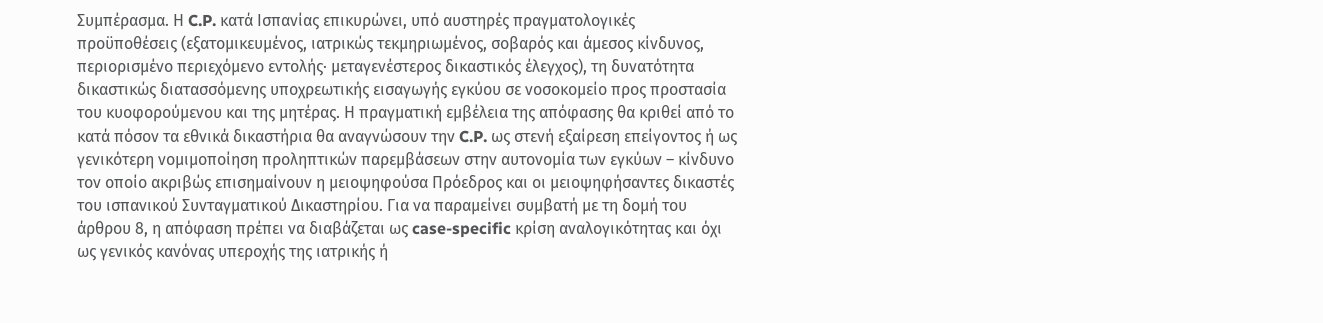Συμπέρασμα. Η C.P. κατά Ισπανίας επικυρώνει, υπό αυστηρές πραγματολογικές προϋποθέσεις (εξατομικευμένος, ιατρικώς τεκμηριωμένος, σοβαρός και άμεσος κίνδυνος, περιορισμένο περιεχόμενο εντολής· μεταγενέστερος δικαστικός έλεγχος), τη δυνατότητα δικαστικώς διατασσόμενης υποχρεωτικής εισαγωγής εγκύου σε νοσοκομείο προς προστασία του κυοφορούμενου και της μητέρας. Η πραγματική εμβέλεια της απόφασης θα κριθεί από το κατά πόσον τα εθνικά δικαστήρια θα αναγνώσουν την C.P. ως στενή εξαίρεση επείγοντος ή ως γενικότερη νομιμοποίηση προληπτικών παρεμβάσεων στην αυτονομία των εγκύων – κίνδυνο τον οποίο ακριβώς επισημαίνουν η μειοψηφούσα Πρόεδρος και οι μειοψηφήσαντες δικαστές του ισπανικού Συνταγματικού Δικαστηρίου. Για να παραμείνει συμβατή με τη δομή του άρθρου 8, η απόφαση πρέπει να διαβάζεται ως case-specific κρίση αναλογικότητας και όχι ως γενικός κανόνας υπεροχής της ιατρικής ή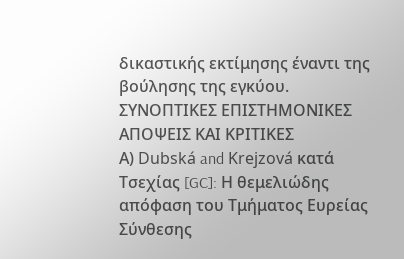δικαστικής εκτίμησης έναντι της βούλησης της εγκύου.
ΣΥΝΟΠΤΙΚΕΣ ΕΠΙΣΤΗΜΟΝΙΚΕΣ ΑΠΟΨΕΙΣ ΚΑΙ ΚΡΙΤΙΚΕΣ
Α) Dubská and Krejzová κατά Τσεχίας [GC]: Η θεμελιώδης απόφαση του Τμήματος Ευρείας Σύνθεσης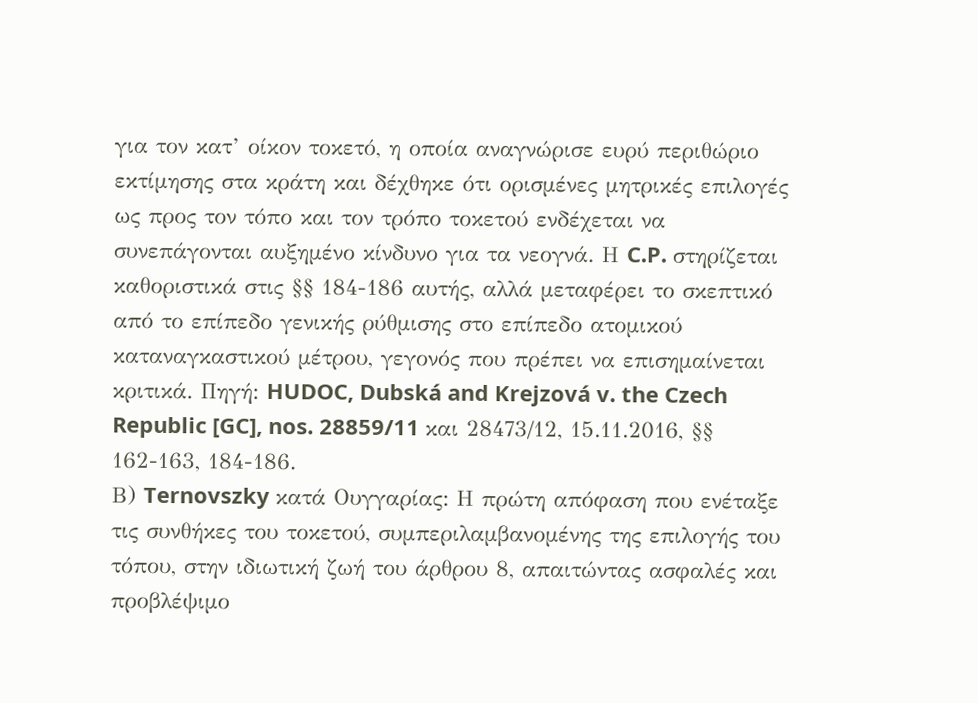για τον κατ’ οίκον τοκετό, η οποία αναγνώρισε ευρύ περιθώριο εκτίμησης στα κράτη και δέχθηκε ότι ορισμένες μητρικές επιλογές ως προς τον τόπο και τον τρόπο τοκετού ενδέχεται να συνεπάγονται αυξημένο κίνδυνο για τα νεογνά. Η C.P. στηρίζεται καθοριστικά στις §§ 184-186 αυτής, αλλά μεταφέρει το σκεπτικό από το επίπεδο γενικής ρύθμισης στο επίπεδο ατομικού καταναγκαστικού μέτρου, γεγονός που πρέπει να επισημαίνεται κριτικά. Πηγή: HUDOC, Dubská and Krejzová v. the Czech Republic [GC], nos. 28859/11 και 28473/12, 15.11.2016, §§ 162-163, 184-186.
Β) Ternovszky κατά Ουγγαρίας: Η πρώτη απόφαση που ενέταξε τις συνθήκες του τοκετού, συμπεριλαμβανομένης της επιλογής του τόπου, στην ιδιωτική ζωή του άρθρου 8, απαιτώντας ασφαλές και προβλέψιμο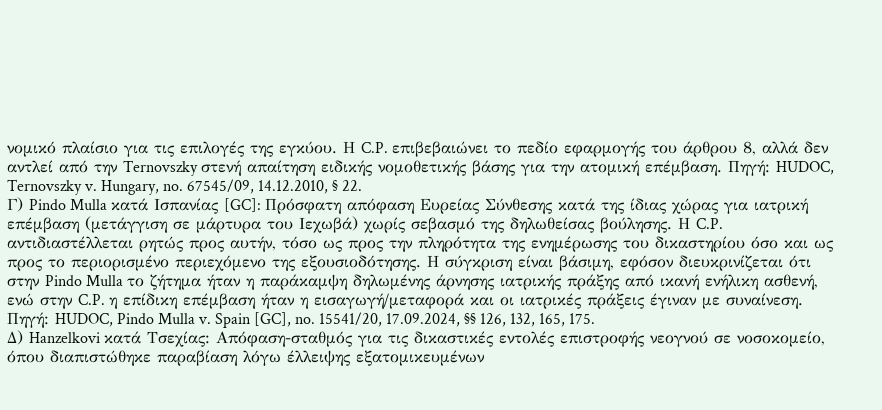νομικό πλαίσιο για τις επιλογές της εγκύου. Η C.P. επιβεβαιώνει το πεδίο εφαρμογής του άρθρου 8, αλλά δεν αντλεί από την Ternovszky στενή απαίτηση ειδικής νομοθετικής βάσης για την ατομική επέμβαση. Πηγή: HUDOC, Ternovszky v. Hungary, no. 67545/09, 14.12.2010, § 22.
Γ) Pindo Mulla κατά Ισπανίας [GC]: Πρόσφατη απόφαση Ευρείας Σύνθεσης κατά της ίδιας χώρας για ιατρική επέμβαση (μετάγγιση σε μάρτυρα του Ιεχωβά) χωρίς σεβασμό της δηλωθείσας βούλησης. Η C.P. αντιδιαστέλλεται ρητώς προς αυτήν, τόσο ως προς την πληρότητα της ενημέρωσης του δικαστηρίου όσο και ως προς το περιορισμένο περιεχόμενο της εξουσιοδότησης. Η σύγκριση είναι βάσιμη, εφόσον διευκρινίζεται ότι στην Pindo Mulla το ζήτημα ήταν η παράκαμψη δηλωμένης άρνησης ιατρικής πράξης από ικανή ενήλικη ασθενή, ενώ στην C.P. η επίδικη επέμβαση ήταν η εισαγωγή/μεταφορά και οι ιατρικές πράξεις έγιναν με συναίνεση. Πηγή: HUDOC, Pindo Mulla v. Spain [GC], no. 15541/20, 17.09.2024, §§ 126, 132, 165, 175.
Δ) Hanzelkovi κατά Τσεχίας: Απόφαση-σταθμός για τις δικαστικές εντολές επιστροφής νεογνού σε νοσοκομείο, όπου διαπιστώθηκε παραβίαση λόγω έλλειψης εξατομικευμένων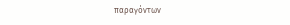παραγόντων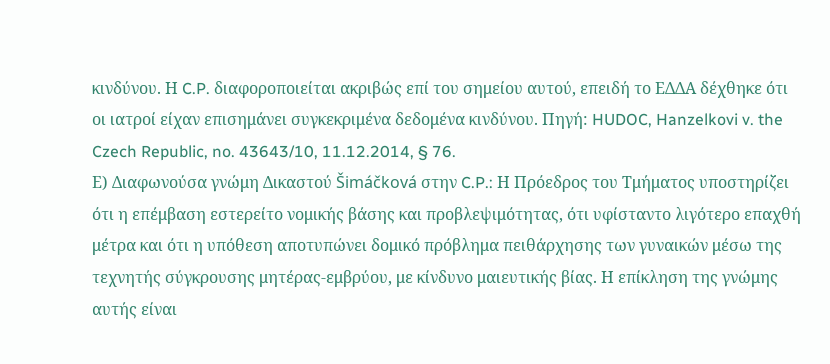κινδύνου. Η C.P. διαφοροποιείται ακριβώς επί του σημείου αυτού, επειδή το ΕΔΔΑ δέχθηκε ότι οι ιατροί είχαν επισημάνει συγκεκριμένα δεδομένα κινδύνου. Πηγή: HUDOC, Hanzelkovi v. the Czech Republic, no. 43643/10, 11.12.2014, § 76.
Ε) Διαφωνούσα γνώμη Δικαστού Šimáčková στην C.P.: Η Πρόεδρος του Τμήματος υποστηρίζει ότι η επέμβαση εστερείτο νομικής βάσης και προβλεψιμότητας, ότι υφίσταντο λιγότερο επαχθή μέτρα και ότι η υπόθεση αποτυπώνει δομικό πρόβλημα πειθάρχησης των γυναικών μέσω της τεχνητής σύγκρουσης μητέρας-εμβρύου, με κίνδυνο μαιευτικής βίας. Η επίκληση της γνώμης αυτής είναι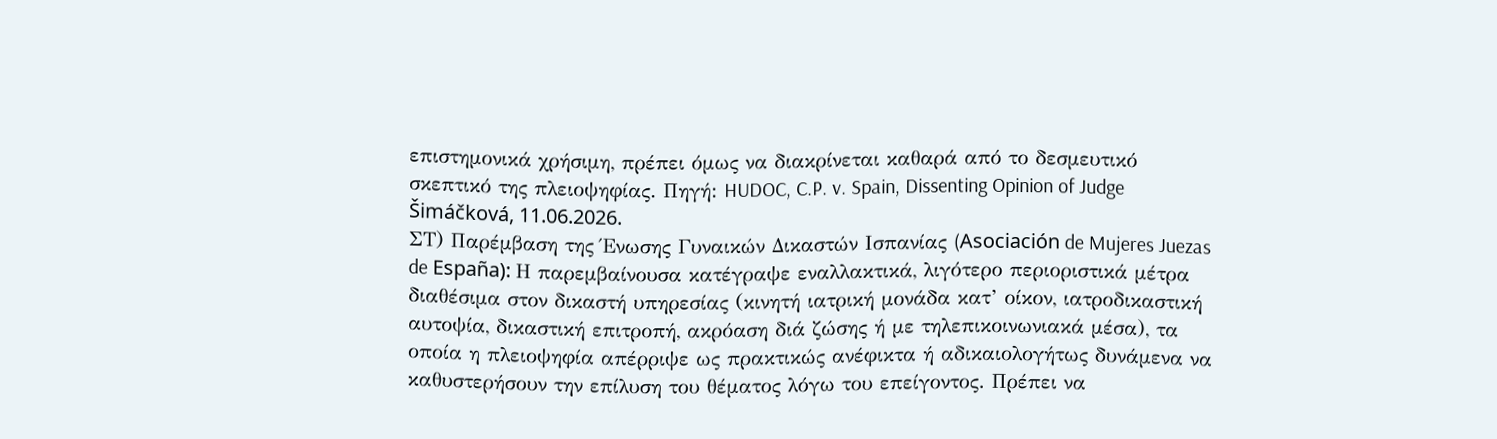επιστημονικά χρήσιμη, πρέπει όμως να διακρίνεται καθαρά από το δεσμευτικό σκεπτικό της πλειοψηφίας. Πηγή: HUDOC, C.P. v. Spain, Dissenting Opinion of Judge Šimáčková, 11.06.2026.
ΣΤ) Παρέμβαση της Ένωσης Γυναικών Δικαστών Ισπανίας (Asociación de Mujeres Juezas de España): Η παρεμβαίνουσα κατέγραψε εναλλακτικά, λιγότερο περιοριστικά μέτρα διαθέσιμα στον δικαστή υπηρεσίας (κινητή ιατρική μονάδα κατ’ οίκον, ιατροδικαστική αυτοψία, δικαστική επιτροπή, ακρόαση διά ζώσης ή με τηλεπικοινωνιακά μέσα), τα οποία η πλειοψηφία απέρριψε ως πρακτικώς ανέφικτα ή αδικαιολογήτως δυνάμενα να καθυστερήσουν την επίλυση του θέματος λόγω του επείγοντος. Πρέπει να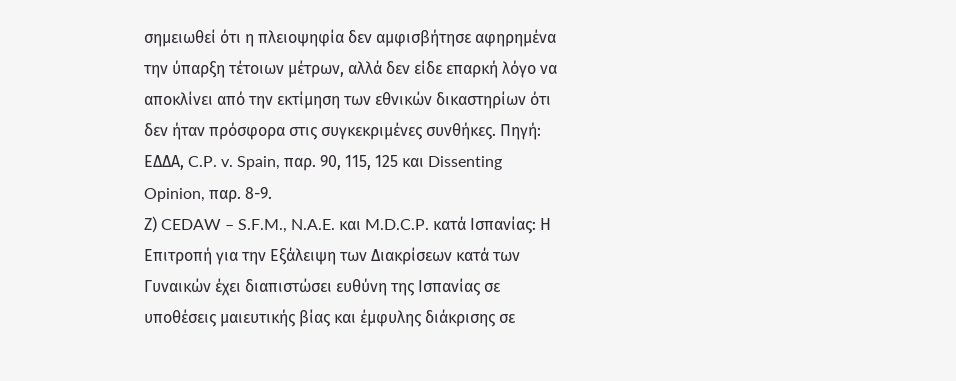σημειωθεί ότι η πλειοψηφία δεν αμφισβήτησε αφηρημένα την ύπαρξη τέτοιων μέτρων, αλλά δεν είδε επαρκή λόγο να αποκλίνει από την εκτίμηση των εθνικών δικαστηρίων ότι δεν ήταν πρόσφορα στις συγκεκριμένες συνθήκες. Πηγή: ΕΔΔΑ, C.P. v. Spain, παρ. 90, 115, 125 και Dissenting Opinion, παρ. 8-9.
Ζ) CEDAW – S.F.M., N.A.E. και M.D.C.P. κατά Ισπανίας: Η Επιτροπή για την Εξάλειψη των Διακρίσεων κατά των Γυναικών έχει διαπιστώσει ευθύνη της Ισπανίας σε υποθέσεις μαιευτικής βίας και έμφυλης διάκρισης σε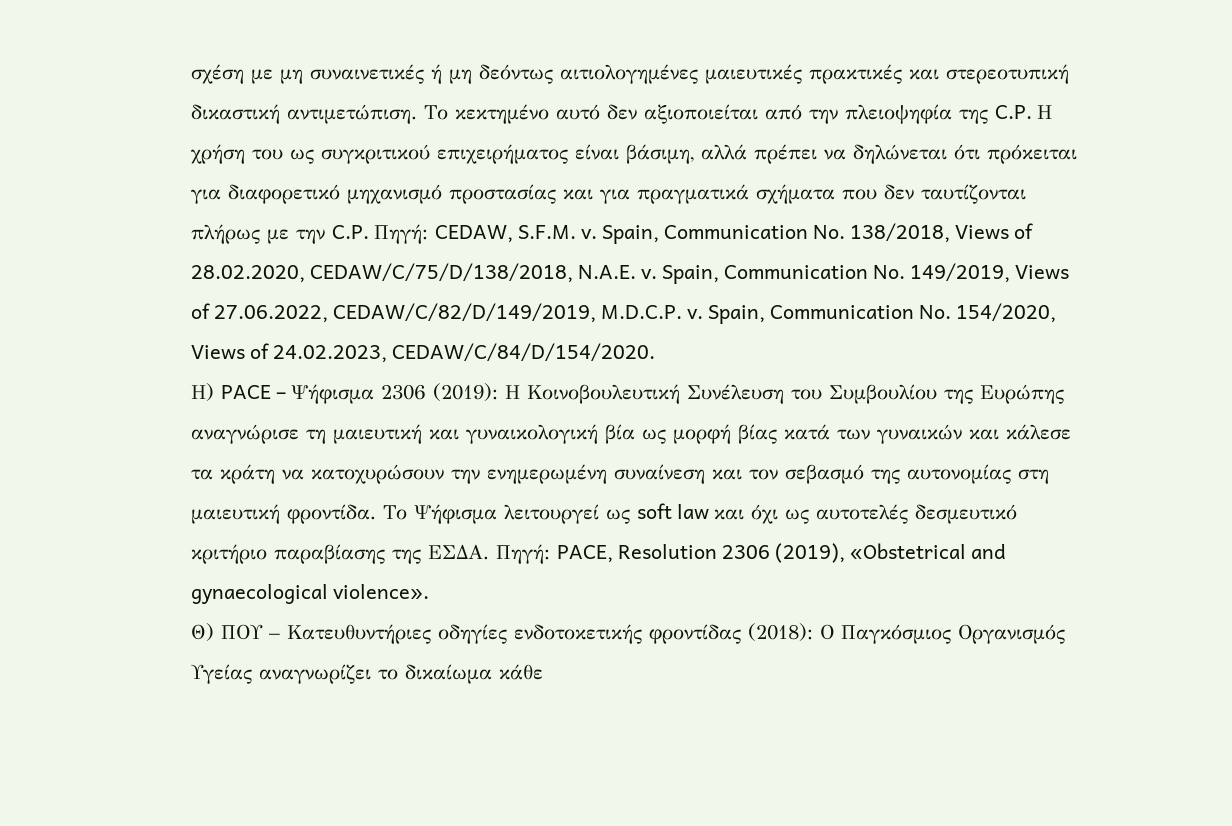σχέση με μη συναινετικές ή μη δεόντως αιτιολογημένες μαιευτικές πρακτικές και στερεοτυπική δικαστική αντιμετώπιση. Το κεκτημένο αυτό δεν αξιοποιείται από την πλειοψηφία της C.P. Η χρήση του ως συγκριτικού επιχειρήματος είναι βάσιμη, αλλά πρέπει να δηλώνεται ότι πρόκειται για διαφορετικό μηχανισμό προστασίας και για πραγματικά σχήματα που δεν ταυτίζονται πλήρως με την C.P. Πηγή: CEDAW, S.F.M. v. Spain, Communication No. 138/2018, Views of 28.02.2020, CEDAW/C/75/D/138/2018, N.A.E. v. Spain, Communication No. 149/2019, Views of 27.06.2022, CEDAW/C/82/D/149/2019, M.D.C.P. v. Spain, Communication No. 154/2020, Views of 24.02.2023, CEDAW/C/84/D/154/2020.
Η) PACE – Ψήφισμα 2306 (2019): Η Κοινοβουλευτική Συνέλευση του Συμβουλίου της Ευρώπης αναγνώρισε τη μαιευτική και γυναικολογική βία ως μορφή βίας κατά των γυναικών και κάλεσε τα κράτη να κατοχυρώσουν την ενημερωμένη συναίνεση και τον σεβασμό της αυτονομίας στη μαιευτική φροντίδα. Το Ψήφισμα λειτουργεί ως soft law και όχι ως αυτοτελές δεσμευτικό κριτήριο παραβίασης της ΕΣΔΑ. Πηγή: PACE, Resolution 2306 (2019), «Obstetrical and gynaecological violence».
Θ) ΠΟΥ – Κατευθυντήριες οδηγίες ενδοτοκετικής φροντίδας (2018): Ο Παγκόσμιος Οργανισμός Υγείας αναγνωρίζει το δικαίωμα κάθε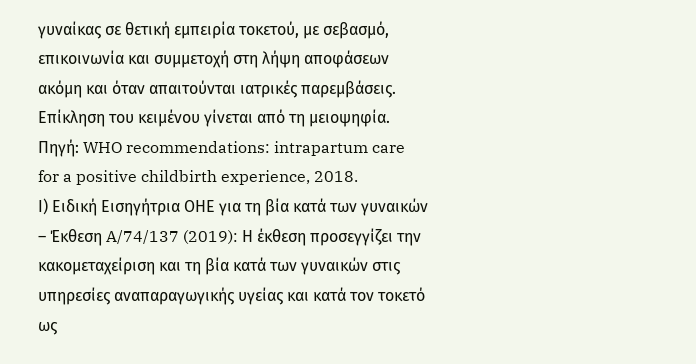γυναίκας σε θετική εμπειρία τοκετού, με σεβασμό, επικοινωνία και συμμετοχή στη λήψη αποφάσεων ακόμη και όταν απαιτούνται ιατρικές παρεμβάσεις. Επίκληση του κειμένου γίνεται από τη μειοψηφία. Πηγή: WHO recommendations: intrapartum care for a positive childbirth experience, 2018.
Ι) Ειδική Εισηγήτρια ΟΗΕ για τη βία κατά των γυναικών – Έκθεση A/74/137 (2019): Η έκθεση προσεγγίζει την κακομεταχείριση και τη βία κατά των γυναικών στις υπηρεσίες αναπαραγωγικής υγείας και κατά τον τοκετό ως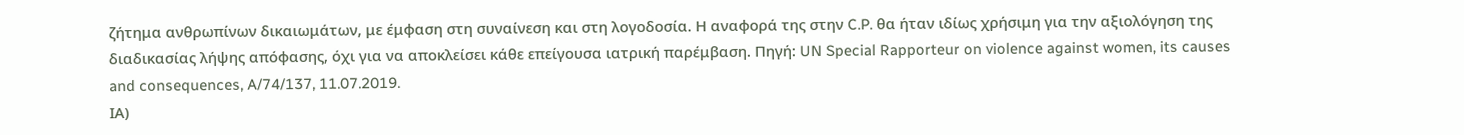ζήτημα ανθρωπίνων δικαιωμάτων, με έμφαση στη συναίνεση και στη λογοδοσία. Η αναφορά της στην C.P. θα ήταν ιδίως χρήσιμη για την αξιολόγηση της διαδικασίας λήψης απόφασης, όχι για να αποκλείσει κάθε επείγουσα ιατρική παρέμβαση. Πηγή: UN Special Rapporteur on violence against women, its causes and consequences, A/74/137, 11.07.2019.
ΙΑ)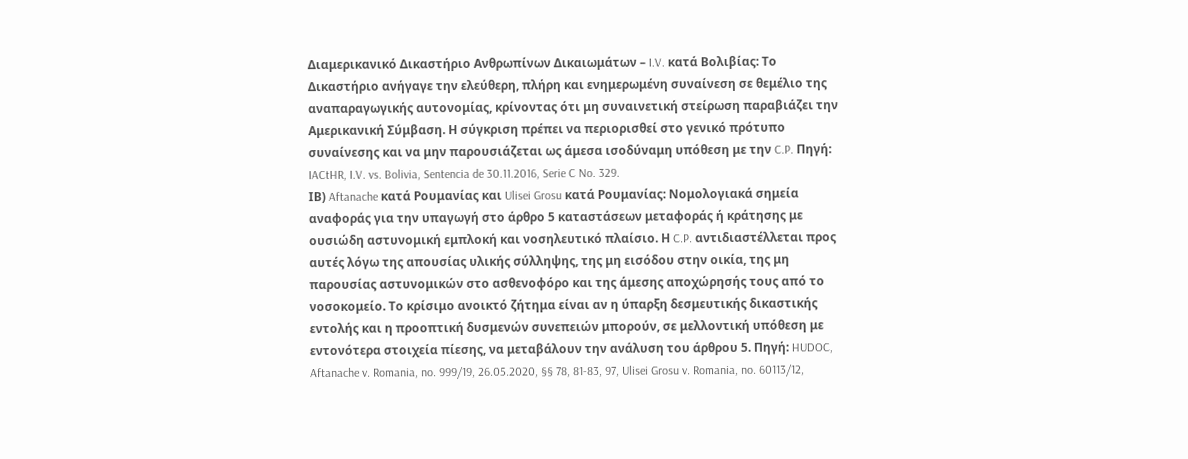Διαμερικανικό Δικαστήριο Ανθρωπίνων Δικαιωμάτων – I.V. κατά Βολιβίας: Το Δικαστήριο ανήγαγε την ελεύθερη, πλήρη και ενημερωμένη συναίνεση σε θεμέλιο της αναπαραγωγικής αυτονομίας, κρίνοντας ότι μη συναινετική στείρωση παραβιάζει την Αμερικανική Σύμβαση. Η σύγκριση πρέπει να περιορισθεί στο γενικό πρότυπο συναίνεσης και να μην παρουσιάζεται ως άμεσα ισοδύναμη υπόθεση με την C.P. Πηγή: IACtHR, I.V. vs. Bolivia, Sentencia de 30.11.2016, Serie C No. 329.
ΙΒ) Aftanache κατά Ρουμανίας και Ulisei Grosu κατά Ρουμανίας: Νομολογιακά σημεία αναφοράς για την υπαγωγή στο άρθρο 5 καταστάσεων μεταφοράς ή κράτησης με ουσιώδη αστυνομική εμπλοκή και νοσηλευτικό πλαίσιο. Η C.P. αντιδιαστέλλεται προς αυτές λόγω της απουσίας υλικής σύλληψης, της μη εισόδου στην οικία, της μη παρουσίας αστυνομικών στο ασθενοφόρο και της άμεσης αποχώρησής τους από το νοσοκομείο. Το κρίσιμο ανοικτό ζήτημα είναι αν η ύπαρξη δεσμευτικής δικαστικής εντολής και η προοπτική δυσμενών συνεπειών μπορούν, σε μελλοντική υπόθεση με εντονότερα στοιχεία πίεσης, να μεταβάλουν την ανάλυση του άρθρου 5. Πηγή: HUDOC, Aftanache v. Romania, no. 999/19, 26.05.2020, §§ 78, 81-83, 97, Ulisei Grosu v. Romania, no. 60113/12,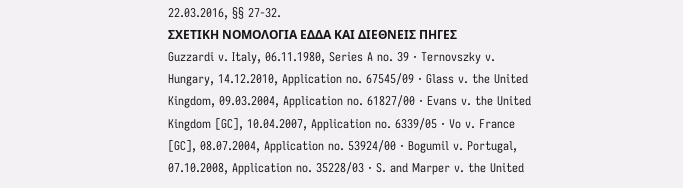22.03.2016, §§ 27-32.
ΣΧΕΤΙΚΗ ΝΟΜΟΛΟΓΙΑ ΕΔΔΑ ΚΑΙ ΔΙΕΘΝΕΙΣ ΠΗΓΕΣ
Guzzardi v. Italy, 06.11.1980, Series A no. 39 · Ternovszky v. Hungary, 14.12.2010, Application no. 67545/09 · Glass v. the United Kingdom, 09.03.2004, Application no. 61827/00 · Evans v. the United Kingdom [GC], 10.04.2007, Application no. 6339/05 · Vo v. France [GC], 08.07.2004, Application no. 53924/00 · Bogumil v. Portugal, 07.10.2008, Application no. 35228/03 · S. and Marper v. the United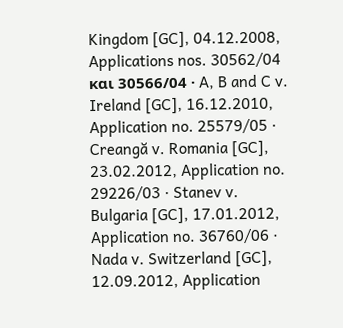Kingdom [GC], 04.12.2008, Applications nos. 30562/04 και 30566/04 · A, B and C v. Ireland [GC], 16.12.2010, Application no. 25579/05 · Creangă v. Romania [GC], 23.02.2012, Application no. 29226/03 · Stanev v. Bulgaria [GC], 17.01.2012, Application no. 36760/06 · Nada v. Switzerland [GC], 12.09.2012, Application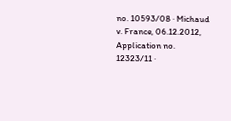no. 10593/08 · Michaud v. France, 06.12.2012, Application no. 12323/11 ·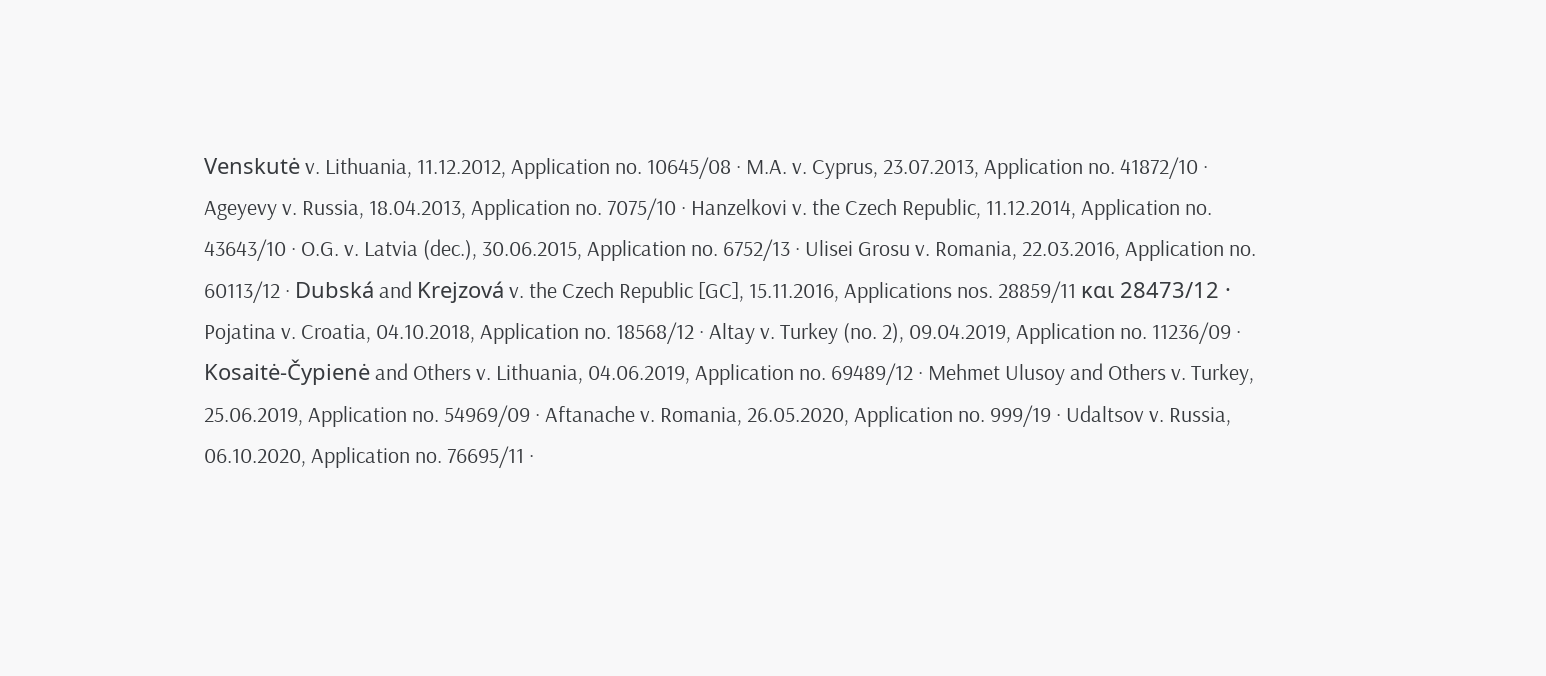Venskutė v. Lithuania, 11.12.2012, Application no. 10645/08 · M.A. v. Cyprus, 23.07.2013, Application no. 41872/10 · Ageyevy v. Russia, 18.04.2013, Application no. 7075/10 · Hanzelkovi v. the Czech Republic, 11.12.2014, Application no. 43643/10 · O.G. v. Latvia (dec.), 30.06.2015, Application no. 6752/13 · Ulisei Grosu v. Romania, 22.03.2016, Application no. 60113/12 · Dubská and Krejzová v. the Czech Republic [GC], 15.11.2016, Applications nos. 28859/11 και 28473/12 · Pojatina v. Croatia, 04.10.2018, Application no. 18568/12 · Altay v. Turkey (no. 2), 09.04.2019, Application no. 11236/09 · Kosaitė-Čypienė and Others v. Lithuania, 04.06.2019, Application no. 69489/12 · Mehmet Ulusoy and Others v. Turkey, 25.06.2019, Application no. 54969/09 · Aftanache v. Romania, 26.05.2020, Application no. 999/19 · Udaltsov v. Russia, 06.10.2020, Application no. 76695/11 ·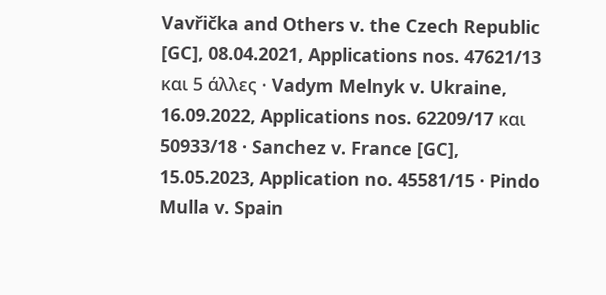Vavřička and Others v. the Czech Republic [GC], 08.04.2021, Applications nos. 47621/13 και 5 άλλες · Vadym Melnyk v. Ukraine, 16.09.2022, Applications nos. 62209/17 και 50933/18 · Sanchez v. France [GC], 15.05.2023, Application no. 45581/15 · Pindo Mulla v. Spain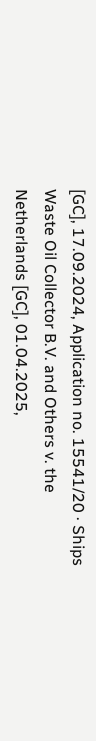[GC], 17.09.2024, Application no. 15541/20 · Ships Waste Oil Collector B.V. and Others v. the Netherlands [GC], 01.04.2025,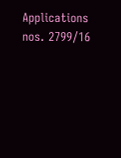Applications nos. 2799/16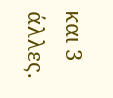και 3 άλλες.